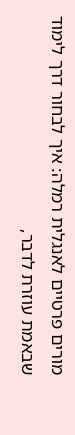מורים פרטיים לאנגלית רמלה: איך לבחור דרך לימוד שבאמת עוזרת לדבר,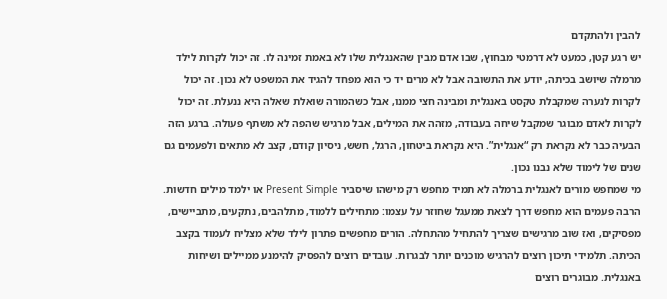להבין ולהתקדם
יש רגע קטן, כמעט לא דרמטי מבחוץ, שבו אדם מבין שהאנגלית שלו לא באמת זמינה לו. זה יכול לקרות לילד מרמלה שיושב בכיתה, יודע את התשובה אבל לא מרים יד כי הוא מפחד להגיד את המשפט לא נכון. זה יכול לקרות לנערה שמקבלת טקסט באנגלית ומבינה חצי ממנו, אבל כשהמורה שואלת שאלה היא ננעלת. זה יכול לקרות לאדם מבוגר שמקבל שיחה בעבודה, מזהה את המילים, אבל מרגיש שהפה לא משתף פעולה. ברגע הזה הבעיה כבר לא נקראת רק “אנגלית”. היא נקראת ביטחון, הרגל, חשש, ניסיון קודם, קצב לא מתאים ולפעמים גם שנים של לימוד שלא נבנו נכון.
מי שמחפש מורים לאנגלית ברמלה לא תמיד מחפש רק מישהו שיסביר Present Simple או ילמד מילים חדשות. הרבה פעמים הוא מחפש דרך לצאת ממעגל שחוזר על עצמו: מתחילים ללמוד, מתלהבים, נתקעים, מתביישים, מפסיקים, ואז שוב מרגישים שצריך להתחיל מהתחלה. הורים מחפשים פתרון לילד שלא מצליח לעמוד בקצב הכיתה. תלמידי תיכון רוצים להרגיש מוכנים יותר לבגרות. עובדים רוצים להפסיק להימנע ממיילים ושיחות באנגלית. מבוגרים רוצים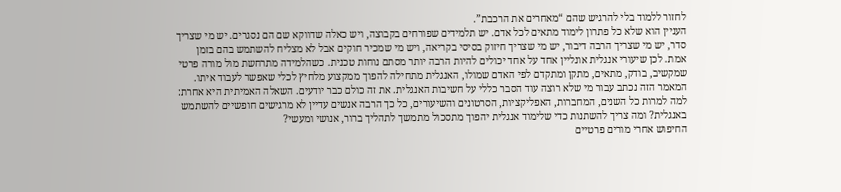לחזור ללמוד בלי להרגיש שהם “מאחרים את הרכבת”.
העניין הוא שלא כל פתרון לימוד מתאים לכל אדם. יש תלמידים שפורחים בקבוצה, ויש כאלה שדווקא שם הם נסגרים. יש מי שצריך סדר, יש מי שצריך הרבה דיבור, יש מי שצריך חיזוק בסיסי בקריאה, ויש מי שמכיר חוקים אבל לא מצליח להשתמש בהם בזמן אמת. לכן שיעורי אנגלית אונליין אחד על אחד יכולים להיות הרבה יותר מסתם נוחות טכנית. כשהלמידה מתרחשת מול מורה פרטי שמקשיב, בודק, מתאים, מתקן ומתקדם לפי האדם שמולו, האנגלית מתחילה להפוך ממקצוע מלחיץ לכלי שאפשר לעבוד איתו.
המאמר הזה נכתב עבור מי שלא רוצה עוד הסבר כללי על חשיבות האנגלית. את זה כולם כבר יודעים. השאלה האמיתית היא אחרת: למה למרות כל השנים, המחברות, האפליקציות, הסרטונים והשיעורים, כל כך הרבה אנשים עדיין לא מרגישים חופשיים להשתמש באנגלית? ומה צריך להשתנות כדי שלימוד אנגלית יהפוך מתסכול מתמשך לתהליך ברור, אנושי ומעשי?
החיפוש אחרי מורים פרטיים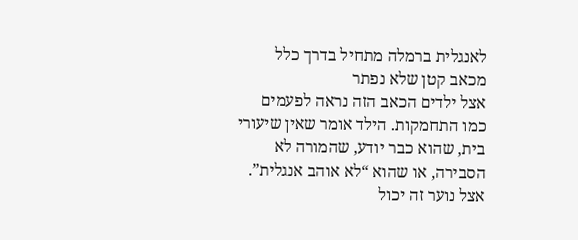לאנגלית ברמלה מתחיל בדרך כלל מכאב קטן שלא נפתר
אצל ילדים הכאב הזה נראה לפעמים כמו התחמקות. הילד אומר שאין שיעורי בית, שהוא כבר יודע, שהמורה לא הסבירה, או שהוא “לא אוהב אנגלית”. אצל נוער זה יכול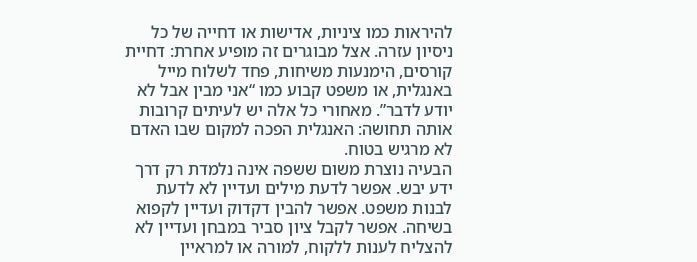להיראות כמו ציניות, אדישות או דחייה של כל ניסיון עזרה. אצל מבוגרים זה מופיע אחרת: דחיית קורסים, הימנעות משיחות, פחד לשלוח מייל באנגלית, או משפט קבוע כמו “אני מבין אבל לא יודע לדבר”. מאחורי כל אלה יש לעיתים קרובות אותה תחושה: האנגלית הפכה למקום שבו האדם לא מרגיש בטוח.
הבעיה נוצרת משום ששפה אינה נלמדת רק דרך ידע יבש. אפשר לדעת מילים ועדיין לא לדעת לבנות משפט. אפשר להבין דקדוק ועדיין לקפוא בשיחה. אפשר לקבל ציון סביר במבחן ועדיין לא להצליח לענות ללקוח, למורה או למראיין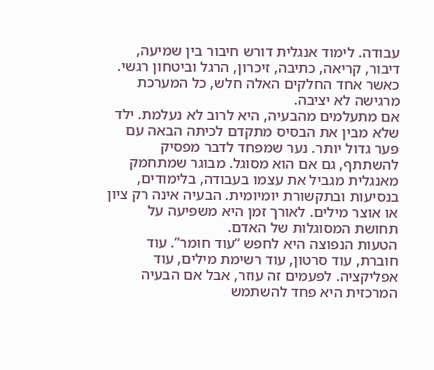עבודה. לימוד אנגלית דורש חיבור בין שמיעה, דיבור, קריאה, כתיבה, זיכרון, הרגל וביטחון רגשי. כאשר אחד החלקים האלה חלש, כל המערכת מרגישה לא יציבה.
אם מתעלמים מהבעיה, היא לרוב לא נעלמת. ילד שלא מבין את הבסיס מתקדם לכיתה הבאה עם פער גדול יותר. נער שמפחד לדבר מפסיק להשתתף, גם אם הוא מסוגל. מבוגר שמתחמק מאנגלית מגביל את עצמו בעבודה, בלימודים, בנסיעות ובתקשורת יומיומית. הבעיה אינה רק ציון או אוצר מילים. לאורך זמן היא משפיעה על תחושת המסוגלות של האדם.
הטעות הנפוצה היא לחפש “עוד חומר”. עוד חוברת, עוד סרטון, עוד רשימת מילים, עוד אפליקציה. לפעמים זה עוזר, אבל אם הבעיה המרכזית היא פחד להשתמש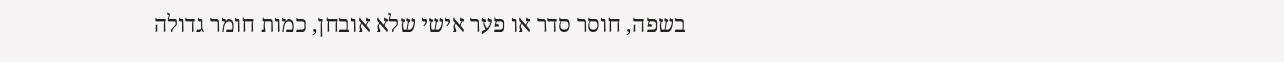בשפה, חוסר סדר או פער אישי שלא אובחן, כמות חומר גדולה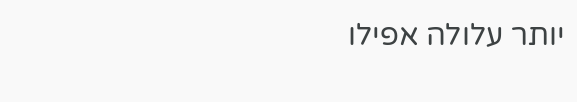יותר עלולה אפילו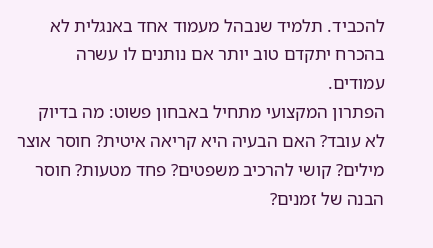להכביד. תלמיד שנבהל מעמוד אחד באנגלית לא בהכרח יתקדם טוב יותר אם נותנים לו עשרה עמודים.
הפתרון המקצועי מתחיל באבחון פשוט: מה בדיוק לא עובד? האם הבעיה היא קריאה איטית? חוסר אוצר מילים? קושי להרכיב משפטים? פחד מטעות? חוסר הבנה של זמנים?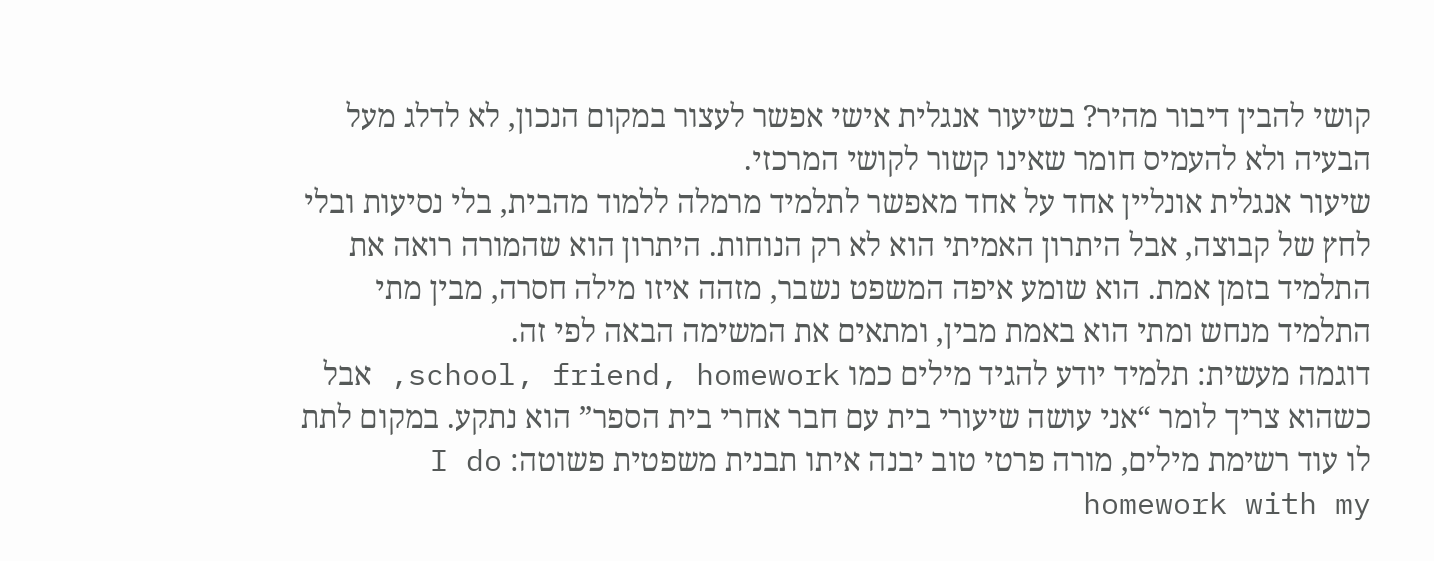קושי להבין דיבור מהיר? בשיעור אנגלית אישי אפשר לעצור במקום הנכון, לא לדלג מעל הבעיה ולא להעמיס חומר שאינו קשור לקושי המרכזי.
שיעור אנגלית אונליין אחד על אחד מאפשר לתלמיד מרמלה ללמוד מהבית, בלי נסיעות ובלי לחץ של קבוצה, אבל היתרון האמיתי הוא לא רק הנוחות. היתרון הוא שהמורה רואה את התלמיד בזמן אמת. הוא שומע איפה המשפט נשבר, מזהה איזו מילה חסרה, מבין מתי התלמיד מנחש ומתי הוא באמת מבין, ומתאים את המשימה הבאה לפי זה.
דוגמה מעשית: תלמיד יודע להגיד מילים כמו school, friend, homework, אבל כשהוא צריך לומר “אני עושה שיעורי בית עם חבר אחרי בית הספר” הוא נתקע. במקום לתת לו עוד רשימת מילים, מורה פרטי טוב יבנה איתו תבנית משפטית פשוטה: I do homework with my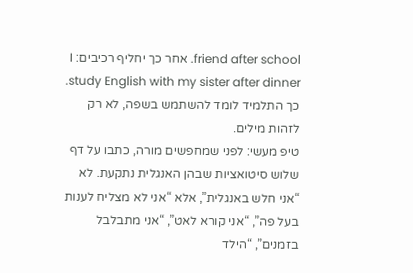friend after school. אחר כך יחליף רכיבים: I study English with my sister after dinner. כך התלמיד לומד להשתמש בשפה, לא רק לזהות מילים.
טיפ מעשי: לפני שמחפשים מורה, כתבו על דף שלוש סיטואציות שבהן האנגלית נתקעת. לא “אני חלש באנגלית”, אלא “אני לא מצליח לענות בעל פה”, “אני קורא לאט”, “אני מתבלבל בזמנים”, “הילד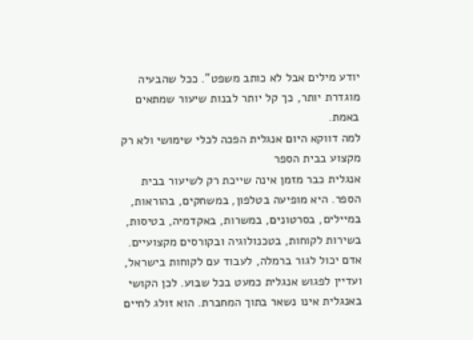יודע מילים אבל לא כותב משפט”. ככל שהבעיה מוגדרת יותר, כך קל יותר לבנות שיעור שמתאים באמת.
למה דווקא היום אנגלית הפכה לכלי שימושי ולא רק מקצוע בבית הספר
אנגלית כבר מזמן אינה שייכת רק לשיעור בבית הספר. היא מופיעה בטלפון, במשחקים, בהוראות, במיילים, בסרטונים, במשרות, באקדמיה, בטיסות, בשירות לקוחות, בטכנולוגיה ובקורסים מקצועיים. אדם יכול לגור ברמלה, לעבוד עם לקוחות בישראל, ועדיין לפגוש אנגלית כמעט בכל שבוע. לכן הקושי באנגלית אינו נשאר בתוך המחברת. הוא זולג לחיים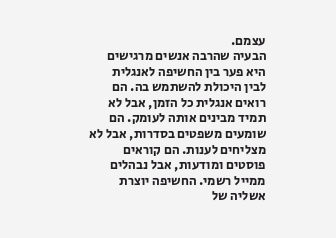עצמם.
הבעיה שהרבה אנשים מרגישים היא פער בין החשיפה לאנגלית לבין היכולת להשתמש בה. הם רואים אנגלית כל הזמן, אבל לא תמיד מבינים אותה לעומק. הם שומעים משפטים בסדרות, אבל לא מצליחים לענות. הם קוראים פוסטים ומודעות, אבל נבהלים ממייל רשמי. החשיפה יוצרת אשליה של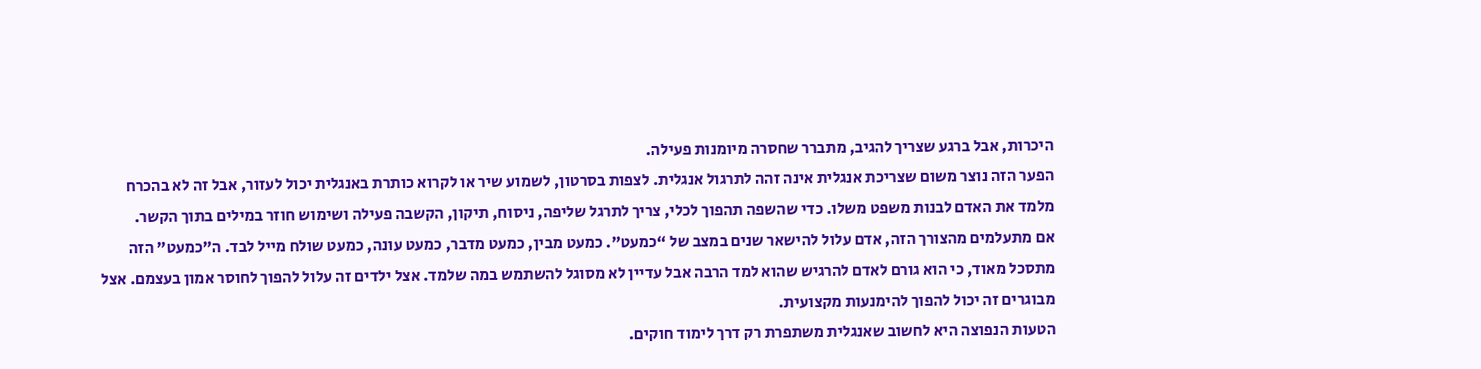היכרות, אבל ברגע שצריך להגיב, מתברר שחסרה מיומנות פעילה.
הפער הזה נוצר משום שצריכת אנגלית אינה זהה לתרגול אנגלית. לצפות בסרטון, לשמוע שיר או לקרוא כותרת באנגלית יכול לעזור, אבל זה לא בהכרח מלמד את האדם לבנות משפט משלו. כדי שהשפה תהפוך לכלי, צריך לתרגל שליפה, ניסוח, תיקון, הקשבה פעילה ושימוש חוזר במילים בתוך הקשר.
אם מתעלמים מהצורך הזה, אדם עלול להישאר שנים במצב של “כמעט”. כמעט מבין, כמעט מדבר, כמעט עונה, כמעט שולח מייל לבד. ה”כמעט” הזה מתסכל מאוד, כי הוא גורם לאדם להרגיש שהוא למד הרבה אבל עדיין לא מסוגל להשתמש במה שלמד. אצל ילדים זה עלול להפוך לחוסר אמון בעצמם. אצל מבוגרים זה יכול להפוך להימנעות מקצועית.
הטעות הנפוצה היא לחשוב שאנגלית משתפרת רק דרך לימוד חוקים.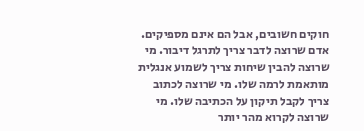חוקים חשובים, אבל הם אינם מספיקים. אדם שרוצה לדבר צריך לתרגל דיבור. מי שרוצה להבין שיחות צריך לשמוע אנגלית מותאמת לרמה שלו. מי שרוצה לכתוב צריך לקבל תיקון על הכתיבה שלו. מי שרוצה לקרוא מהר יותר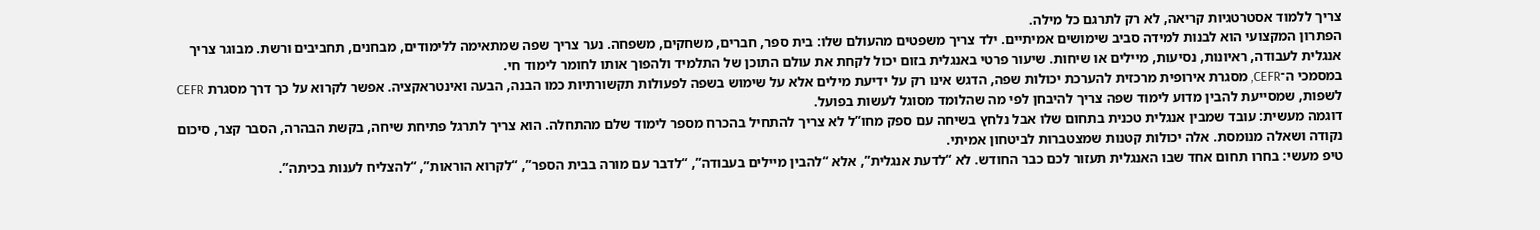צריך ללמוד אסטרטגיות קריאה, לא רק לתרגם כל מילה.
הפתרון המקצועי הוא לבנות למידה סביב שימושים אמיתיים. ילד צריך משפטים מהעולם שלו: בית ספר, חברים, משחקים, משפחה. נער צריך שפה שמתאימה ללימודים, מבחנים, תחביבים ורשת. מבוגר צריך אנגלית לעבודה, ראיונות, נסיעות, מיילים או שיחות. שיעור פרטי באנגלית בזום יכול לקחת את עולם התוכן של התלמיד ולהפוך אותו לחומר לימוד חי.
במסמכי ה־CEFR, מסגרת אירופית מרכזית להערכת יכולות שפה, הדגש אינו רק על ידיעת מילים אלא על שימוש בשפה לפעולות תקשורתיות כמו הבנה, הבעה ואינטראקציה. אפשר לקרוא על כך דרך מסגרת CEFR לשפות, שמסייעת להבין מדוע לימוד שפה צריך להיבחן לפי מה שהלומד מסוגל לעשות בפועל.
דוגמה מעשית: עובד שמבין אנגלית טכנית בתחום שלו אבל נלחץ בשיחה עם ספק מחו”ל לא צריך להתחיל בהכרח מספר לימוד שלם מהתחלה. הוא צריך לתרגל פתיחת שיחה, בקשת הבהרה, הסבר קצר, סיכום נקודה ושאלה מנומסת. אלה יכולות קטנות שמצטברות לביטחון אמיתי.
טיפ מעשי: בחרו תחום אחד שבו האנגלית תעזור לכם כבר החודש. לא “לדעת אנגלית”, אלא “להבין מיילים בעבודה”, “לדבר עם מורה בבית הספר”, “לקרוא הוראות”, “להצליח לענות בכיתה”.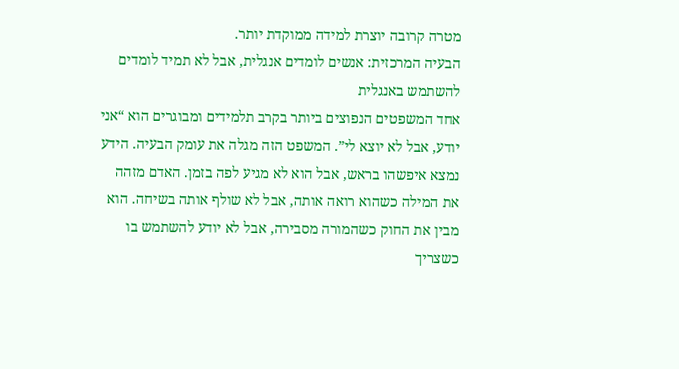מטרה קרובה יוצרת למידה ממוקדת יותר.
הבעיה המרכזית: אנשים לומדים אנגלית, אבל לא תמיד לומדים להשתמש באנגלית
אחד המשפטים הנפוצים ביותר בקרב תלמידים ומבוגרים הוא “אני יודע, אבל לא יוצא לי”. המשפט הזה מגלה את עומק הבעיה. הידע נמצא איפשהו בראש, אבל הוא לא מגיע לפה בזמן. האדם מזהה את המילה כשהוא רואה אותה, אבל לא שולף אותה בשיחה. הוא מבין את החוק כשהמורה מסבירה, אבל לא יודע להשתמש בו כשצריך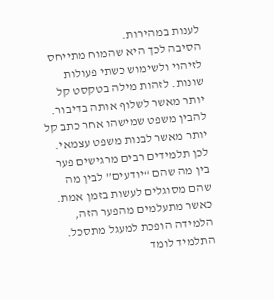לענות במהירות.
הסיבה לכך היא שהמוח מתייחס לזיהוי ולשימוש כשתי פעולות שונות. לזהות מילה בטקסט קל יותר מאשר לשלוף אותה בדיבור. להבין משפט שמישהו אחר כתב קל יותר מאשר לבנות משפט עצמאי. לכן תלמידים רבים מרגישים פער בין מה שהם “יודעים” לבין מה שהם מסוגלים לעשות בזמן אמת.
כאשר מתעלמים מהפער הזה, הלמידה הופכת למעגל מתסכל. התלמיד לומד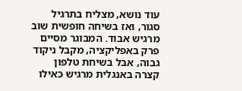עוד נושא, מצליח בתרגיל סגור, ואז בשיחה חופשית שוב מרגיש אבוד. המבוגר מסיים פרק באפליקציה, מקבל ניקוד גבוה, אבל בשיחת טלפון קצרה באנגלית מרגיש כאילו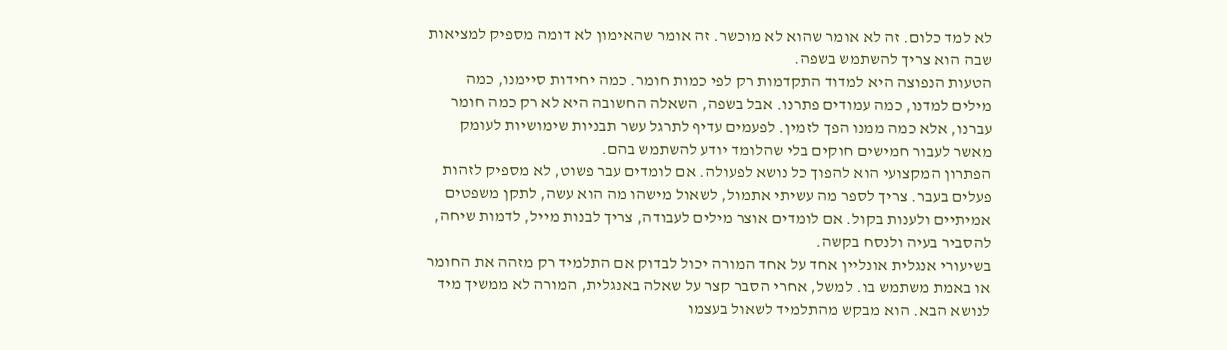לא למד כלום. זה לא אומר שהוא לא מוכשר. זה אומר שהאימון לא דומה מספיק למציאות שבה הוא צריך להשתמש בשפה.
הטעות הנפוצה היא למדוד התקדמות רק לפי כמות חומר. כמה יחידות סיימנו, כמה מילים למדנו, כמה עמודים פתרנו. אבל בשפה, השאלה החשובה היא לא רק כמה חומר עברנו, אלא כמה ממנו הפך לזמין. לפעמים עדיף לתרגל עשר תבניות שימושיות לעומק מאשר לעבור חמישים חוקים בלי שהלומד יודע להשתמש בהם.
הפתרון המקצועי הוא להפוך כל נושא לפעולה. אם לומדים עבר פשוט, לא מספיק לזהות פעלים בעבר. צריך לספר מה עשיתי אתמול, לשאול מישהו מה הוא עשה, לתקן משפטים אמיתיים ולענות בקול. אם לומדים אוצר מילים לעבודה, צריך לבנות מייל, לדמות שיחה, להסביר בעיה ולנסח בקשה.
בשיעורי אנגלית אונליין אחד על אחד המורה יכול לבדוק אם התלמיד רק מזהה את החומר או באמת משתמש בו. למשל, אחרי הסבר קצר על שאלה באנגלית, המורה לא ממשיך מיד לנושא הבא. הוא מבקש מהתלמיד לשאול בעצמו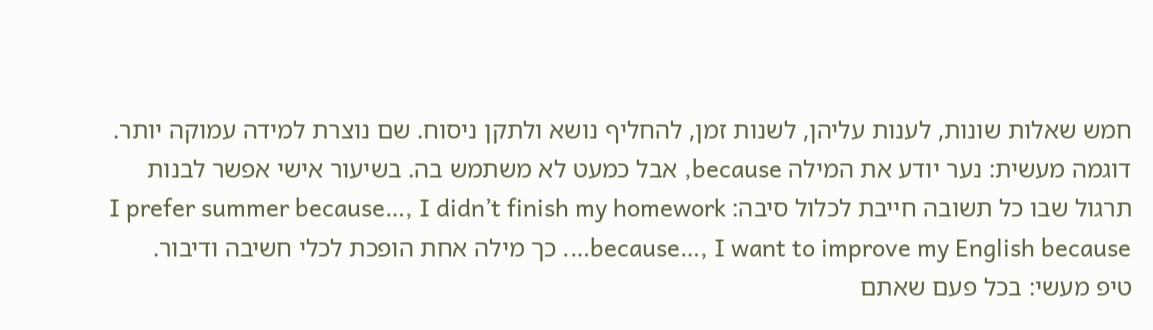חמש שאלות שונות, לענות עליהן, לשנות זמן, להחליף נושא ולתקן ניסוח. שם נוצרת למידה עמוקה יותר.
דוגמה מעשית: נער יודע את המילה because, אבל כמעט לא משתמש בה. בשיעור אישי אפשר לבנות תרגול שבו כל תשובה חייבת לכלול סיבה: I prefer summer because…, I didn’t finish my homework because…, I want to improve my English because…. כך מילה אחת הופכת לכלי חשיבה ודיבור.
טיפ מעשי: בכל פעם שאתם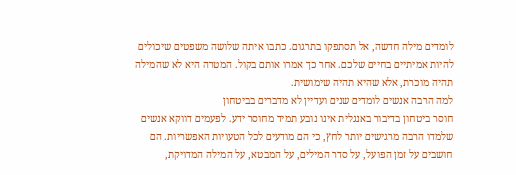לומדים מילה חדשה, אל תסתפקו בתרגום. כתבו איתה שלושה משפטים שיכולים להיות אמיתיים בחיים שלכם. אחר כך אמרו אותם בקול. המטרה היא לא שהמילה תהיה מוכרת, אלא שהיא תהיה שימושית.
למה הרבה אנשים לומדים שנים ועדיין לא מדברים בביטחון
חוסר ביטחון בדיבור באנגלית אינו נובע תמיד מחוסר ידע. לפעמים דווקא אנשים שלמדו הרבה מרגישים יותר לחץ, כי הם מודעים לכל הטעויות האפשריות. הם חושבים על זמן הפועל, על סדר המילים, על המבטא, על המילה המדויקת,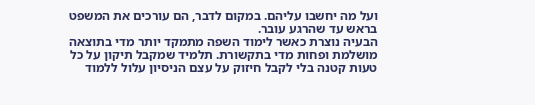ועל מה יחשבו עליהם. במקום לדבר, הם עורכים את המשפט בראש עד שהרגע עובר.
הבעיה נוצרת כאשר לימוד השפה מתמקד יותר מדי בתוצאה מושלמת ופחות מדי בתקשורת. תלמיד שמקבל תיקון על כל טעות קטנה בלי לקבל חיזוק על עצם הניסיון עלול ללמוד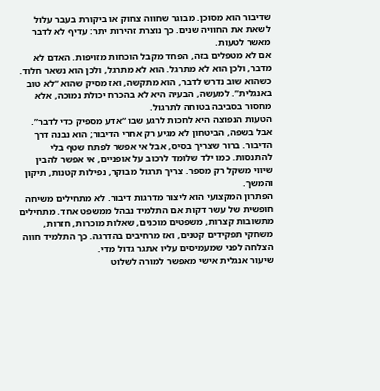שדיבור הוא מסוכן. מבוגר שחווה צחוק או ביקורת בעבר עלול לשאת את החוויה שנים. כך נוצרת זהירות יתר: עדיף לא לדבר מאשר לטעות.
אם לא מטפלים בזה, הפחד מקבל הוכחות מזויפות. האדם לא מדבר, ולכן הוא לא מתרגל. הוא לא מתרגל, ולכן הוא נשאר חלוד. כשהוא שוב נדרש לדבר, הוא מתקשה, ואז מסיק שהוא “לא טוב באנגלית”. למעשה, הבעיה היא לא בהכרח יכולת נמוכה, אלא מחסור בסביבה בטוחה לתרגול.
הטעות הנפוצה היא לחכות לרגע שבו “אדע מספיק כדי לדבר”. אבל בשפה, הביטחון לא מגיע רק אחרי הדיבור; הוא נבנה דרך הדיבור. ברור שצריך בסיס, אבל אי אפשר לפתח שטף בלי להתנסות. כמו ילד שלומד לרכוב על אופניים, אי אפשר להבין שיווי משקל רק מספר. צריך תרגול מבוקר, נפילות קטנות, תיקון והמשך.
הפתרון המקצועי הוא ליצור מדרגות דיבור. לא מתחילים משיחה חופשית של עשר דקות אם התלמיד נבהל ממשפט אחד. מתחילים מתשובות קצרות, משפטים מוכנים, שאלות מוכרות, חזרות, משחקי תפקידים קטנים, ואז מרחיבים בהדרגה. כך התלמיד חווה הצלחה לפני שמעמיסים עליו אתגר גדול מדי.
שיעור אנגלית אישי מאפשר למורה לשלוט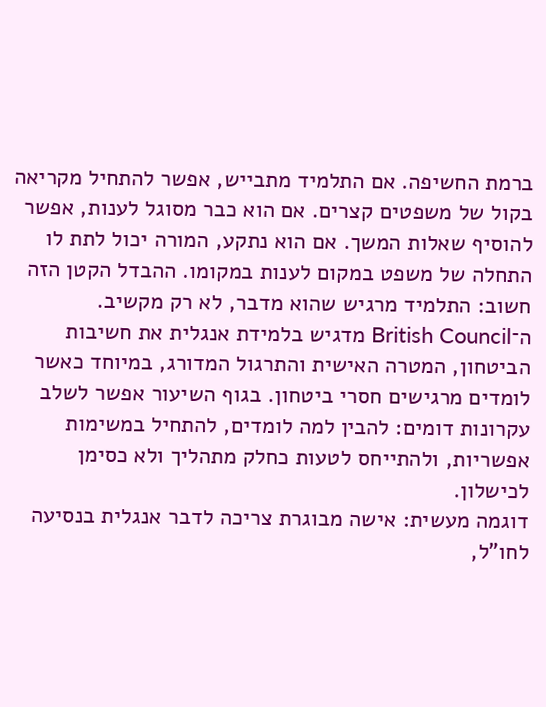ברמת החשיפה. אם התלמיד מתבייש, אפשר להתחיל מקריאה בקול של משפטים קצרים. אם הוא כבר מסוגל לענות, אפשר להוסיף שאלות המשך. אם הוא נתקע, המורה יכול לתת לו התחלה של משפט במקום לענות במקומו. ההבדל הקטן הזה חשוב: התלמיד מרגיש שהוא מדבר, לא רק מקשיב.
ה־British Council מדגיש בלמידת אנגלית את חשיבות הביטחון, המטרה האישית והתרגול המדורג, במיוחד כאשר לומדים מרגישים חסרי ביטחון. בגוף השיעור אפשר לשלב עקרונות דומים: להבין למה לומדים, להתחיל במשימות אפשריות, ולהתייחס לטעות כחלק מתהליך ולא כסימן לכישלון.
דוגמה מעשית: אישה מבוגרת צריכה לדבר אנגלית בנסיעה לחו”ל,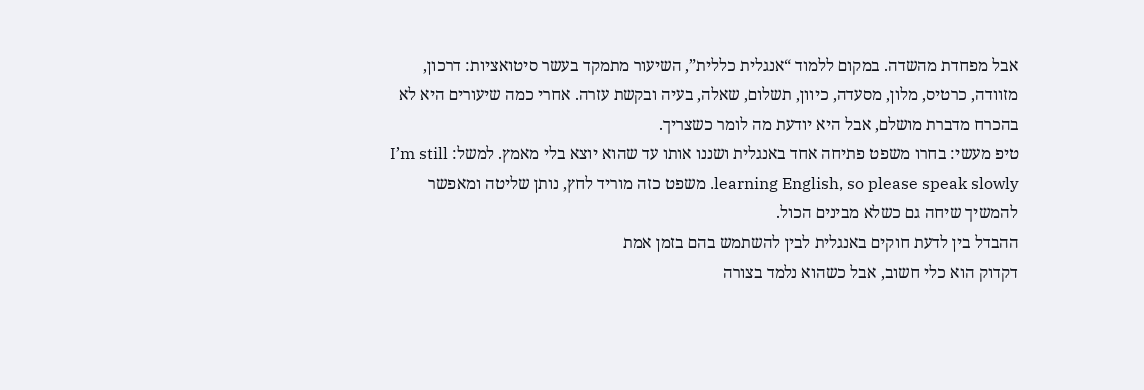אבל מפחדת מהשדה. במקום ללמוד “אנגלית כללית”, השיעור מתמקד בעשר סיטואציות: דרכון, מזוודה, כרטיס, מלון, מסעדה, כיוון, תשלום, שאלה, בעיה ובקשת עזרה. אחרי כמה שיעורים היא לא בהכרח מדברת מושלם, אבל היא יודעת מה לומר כשצריך.
טיפ מעשי: בחרו משפט פתיחה אחד באנגלית ושננו אותו עד שהוא יוצא בלי מאמץ. למשל: I’m still learning English, so please speak slowly. משפט כזה מוריד לחץ, נותן שליטה ומאפשר להמשיך שיחה גם כשלא מבינים הכול.
ההבדל בין לדעת חוקים באנגלית לבין להשתמש בהם בזמן אמת
דקדוק הוא כלי חשוב, אבל כשהוא נלמד בצורה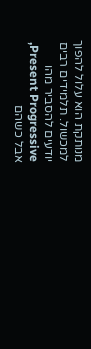מנותקת הוא עלול להפוך למכשול. תלמידים רבים יודעים להסביר מהו Present Progressive, אבל כשהם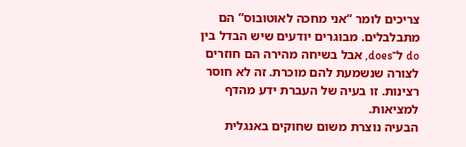צריכים לומר “אני מחכה לאוטובוס” הם מתבלבלים. מבוגרים יודעים שיש הבדל בין do ל־does, אבל בשיחה מהירה הם חוזרים לצורה שנשמעת להם מוכרת. זה לא חוסר רצינות. זו בעיה של העברת ידע מהדף למציאות.
הבעיה נוצרת משום שחוקים באנגלית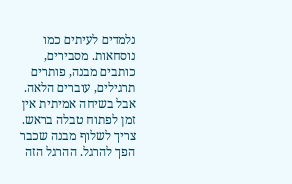נלמדים לעיתים כמו נוסחאות. מסבירים, כותבים מבנה, פותרים תרגילים, עוברים הלאה. אבל בשיחה אמיתית אין זמן לפתוח טבלה בראש. צריך לשלוף מבנה שכבר הפך להרגל. ההרגל הזה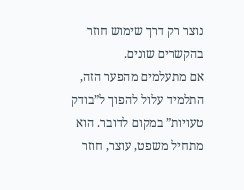נוצר רק דרך שימוש חוזר בהקשרים שונים.
אם מתעלמים מהפער הזה, התלמיד עלול להפוך ל”בודק טעויות” במקום לדובר. הוא מתחיל משפט, עוצר, חוזר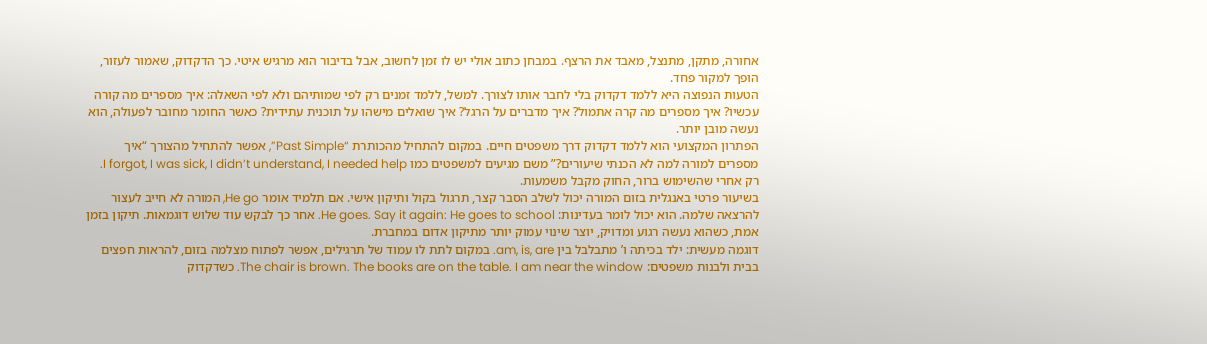אחורה, מתקן, מתנצל, מאבד את הרצף. במבחן כתוב אולי יש לו זמן לחשוב, אבל בדיבור הוא מרגיש איטי. כך הדקדוק, שאמור לעזור, הופך למקור פחד.
הטעות הנפוצה היא ללמד דקדוק בלי לחבר אותו לצורך. למשל, ללמד זמנים רק לפי שמותיהם ולא לפי השאלה: איך מספרים מה קורה עכשיו? איך מספרים מה קרה אתמול? איך מדברים על הרגל? איך שואלים מישהו על תוכנית עתידית? כאשר החומר מחובר לפעולה, הוא נעשה מובן יותר.
הפתרון המקצועי הוא ללמד דקדוק דרך משפטים חיים. במקום להתחיל מהכותרת “Past Simple”, אפשר להתחיל מהצורך “איך מספרים למורה למה לא הכנתי שיעורים?” משם מגיעים למשפטים כמו I forgot, I was sick, I didn’t understand, I needed help. רק אחרי שהשימוש ברור, החוק מקבל משמעות.
בשיעור פרטי באנגלית בזום המורה יכול לשלב הסבר קצר, תרגול בקול ותיקון אישי. אם תלמיד אומר He go, המורה לא חייב לעצור להרצאה שלמה. הוא יכול לומר בעדינות: He goes. Say it again: He goes to school. אחר כך לבקש עוד שלוש דוגמאות. תיקון בזמן אמת, כשהוא נעשה רגוע ומדויק, יוצר שינוי עמוק יותר מתיקון אדום במחברת.
דוגמה מעשית: ילד בכיתה ו’ מתבלבל בין am, is, are. במקום לתת לו עמוד של תרגילים, אפשר לפתוח מצלמה בזום, להראות חפצים בבית ולבנות משפטים: The chair is brown. The books are on the table. I am near the window. כשדקדוק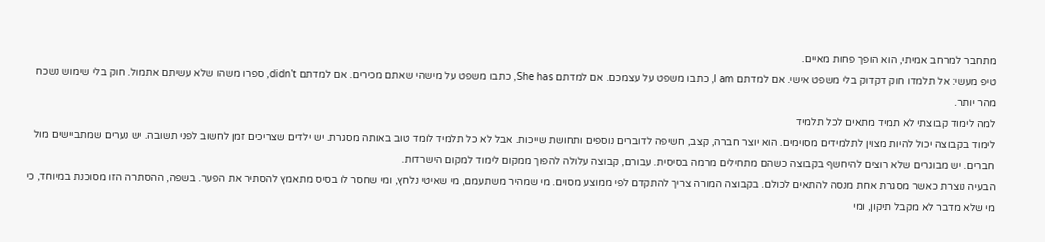מתחבר למרחב אמיתי, הוא הופך פחות מאיים.
טיפ מעשי: אל תלמדו חוק דקדוק בלי משפט אישי. אם למדתם I am, כתבו משפט על עצמכם. אם למדתם She has, כתבו משפט על מישהי שאתם מכירים. אם למדתם didn’t, ספרו משהו שלא עשיתם אתמול. חוק בלי שימוש נשכח מהר יותר.
למה לימוד קבוצתי לא תמיד מתאים לכל תלמיד
לימוד בקבוצה יכול להיות מצוין לתלמידים מסוימים. הוא יוצר חברה, קצב, חשיפה לדוברים נוספים ותחושת שייכות. אבל לא כל תלמיד לומד טוב באותה מסגרת. יש ילדים שצריכים זמן לחשוב לפני תשובה. יש נערים שמתביישים מול חברים. יש מבוגרים שלא רוצים להיחשף בקבוצה כשהם מתחילים מרמה בסיסית. עבורם, קבוצה עלולה להפוך ממקום לימוד למקום הישרדות.
הבעיה נוצרת כאשר מסגרת אחת מנסה להתאים לכולם. בקבוצה המורה צריך להתקדם לפי ממוצע מסוים. מי שמהיר משתעמם, מי שאיטי נלחץ, ומי שחסר לו בסיס מתאמץ להסתיר את הפער. בשפה, ההסתרה הזו מסוכנת במיוחד, כי מי שלא מדבר לא מקבל תיקון, ומי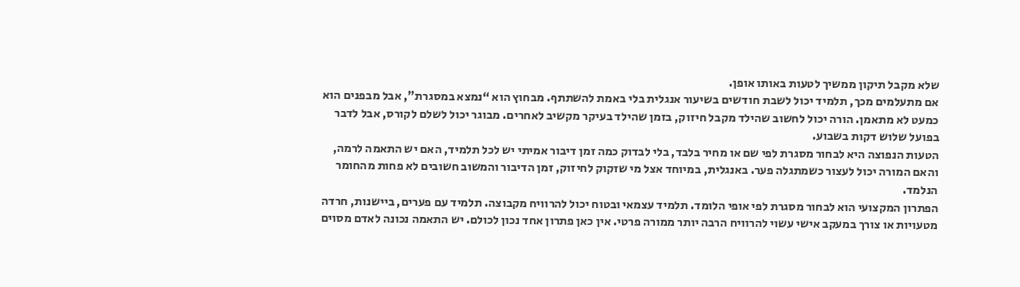שלא מקבל תיקון ממשיך לטעות באותו אופן.
אם מתעלמים מכך, תלמיד יכול לשבת חודשים בשיעור אנגלית בלי באמת להשתתף. מבחוץ הוא “נמצא במסגרת”, אבל מבפנים הוא כמעט לא מתאמן. הורה יכול לחשוב שהילד מקבל חיזוק, בזמן שהילד בעיקר מקשיב לאחרים. מבוגר יכול לשלם לקורס, אבל לדבר בפועל שלוש דקות בשבוע.
הטעות הנפוצה היא לבחור מסגרת לפי שם או מחיר בלבד, בלי לבדוק כמה זמן דיבור אמיתי יש לכל תלמיד, האם יש התאמה לרמה, והאם המורה יכול לעצור כשמתגלה פער. באנגלית, במיוחד אצל מי שזקוק לחיזוק, זמן הדיבור והמשוב חשובים לא פחות מהחומר הנלמד.
הפתרון המקצועי הוא לבחור מסגרת לפי אופי הלומד. תלמיד עצמאי ובטוח יכול להרוויח מקבוצה. תלמיד עם פערים, ביישנות, חרדה מטעויות או צורך במעקב אישי עשוי להרוויח הרבה יותר ממורה פרטי. אין כאן פתרון אחד נכון לכולם. יש התאמה נכונה לאדם מסוים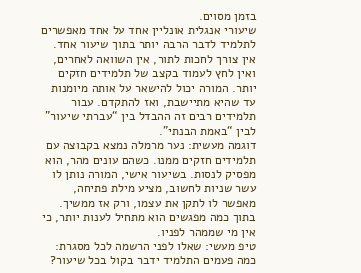בזמן מסוים.
שיעורי אנגלית אונליין אחד על אחד מאפשרים לתלמיד לדבר הרבה יותר בתוך שיעור אחד. אין צורך לחכות לתור, אין השוואה לאחרים, ואין לחץ לעמוד בקצב של תלמידים חזקים יותר. המורה יכול להישאר על אותה מיומנות עד שהיא מתיישבת, ואז להתקדם. עבור תלמידים רבים זה ההבדל בין “עברתי שיעור” לבין “באמת הבנתי”.
דוגמה מעשית: נער מרמלה נמצא בקבוצה עם תלמידים חזקים ממנו. כשהם עונים מהר, הוא מפסיק לנסות. בשיעור אישי, המורה נותן לו עשר שניות לחשוב, מציע מילת פתיחה, מאפשר לו לתקן את עצמו, ורק אז ממשיך. בתוך כמה מפגשים הוא מתחיל לענות יותר, כי אין מי שממהר לפניו.
טיפ מעשי: שאלו לפני הרשמה לכל מסגרת: כמה פעמים התלמיד ידבר בקול בכל שיעור?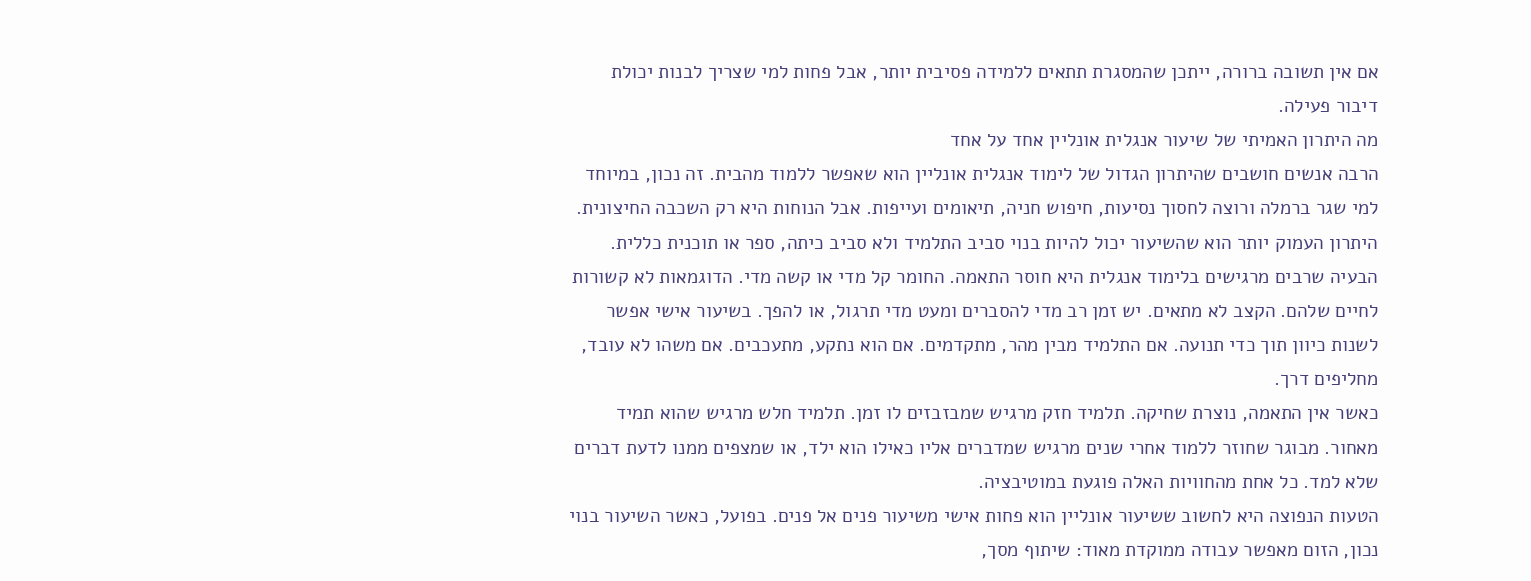אם אין תשובה ברורה, ייתכן שהמסגרת תתאים ללמידה פסיבית יותר, אבל פחות למי שצריך לבנות יכולת דיבור פעילה.
מה היתרון האמיתי של שיעור אנגלית אונליין אחד על אחד
הרבה אנשים חושבים שהיתרון הגדול של לימוד אנגלית אונליין הוא שאפשר ללמוד מהבית. זה נכון, במיוחד למי שגר ברמלה ורוצה לחסוך נסיעות, חיפוש חניה, תיאומים ועייפות. אבל הנוחות היא רק השכבה החיצונית. היתרון העמוק יותר הוא שהשיעור יכול להיות בנוי סביב התלמיד ולא סביב כיתה, ספר או תוכנית כללית.
הבעיה שרבים מרגישים בלימוד אנגלית היא חוסר התאמה. החומר קל מדי או קשה מדי. הדוגמאות לא קשורות לחיים שלהם. הקצב לא מתאים. יש זמן רב מדי להסברים ומעט מדי תרגול, או להפך. בשיעור אישי אפשר לשנות כיוון תוך כדי תנועה. אם התלמיד מבין מהר, מתקדמים. אם הוא נתקע, מתעכבים. אם משהו לא עובד, מחליפים דרך.
כאשר אין התאמה, נוצרת שחיקה. תלמיד חזק מרגיש שמבזבזים לו זמן. תלמיד חלש מרגיש שהוא תמיד מאחור. מבוגר שחוזר ללמוד אחרי שנים מרגיש שמדברים אליו כאילו הוא ילד, או שמצפים ממנו לדעת דברים שלא למד. כל אחת מהחוויות האלה פוגעת במוטיבציה.
הטעות הנפוצה היא לחשוב ששיעור אונליין הוא פחות אישי משיעור פנים אל פנים. בפועל, כאשר השיעור בנוי נכון, הזום מאפשר עבודה ממוקדת מאוד: שיתוף מסך,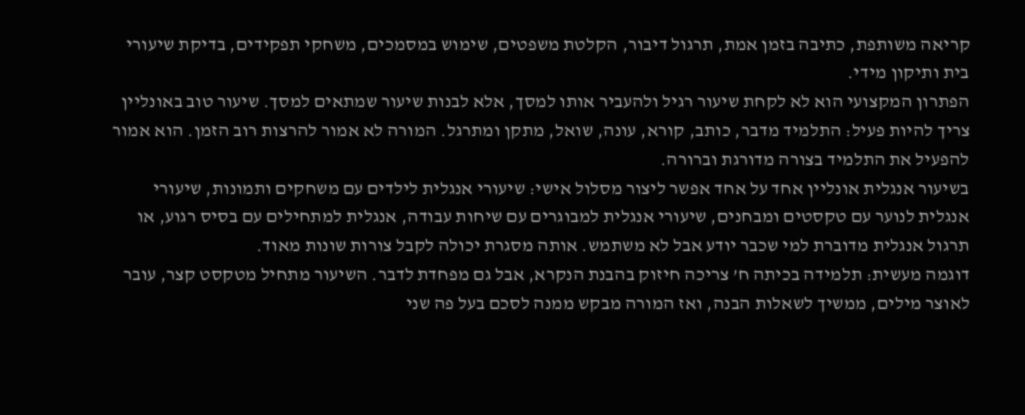קריאה משותפת, כתיבה בזמן אמת, תרגול דיבור, הקלטת משפטים, שימוש במסמכים, משחקי תפקידים, בדיקת שיעורי בית ותיקון מידי.
הפתרון המקצועי הוא לא לקחת שיעור רגיל ולהעביר אותו למסך, אלא לבנות שיעור שמתאים למסך. שיעור טוב באונליין צריך להיות פעיל: התלמיד מדבר, כותב, קורא, עונה, שואל, מתקן ומתרגל. המורה לא אמור להרצות רוב הזמן. הוא אמור להפעיל את התלמיד בצורה מדורגת וברורה.
בשיעור אנגלית אונליין אחד על אחד אפשר ליצור מסלול אישי: שיעורי אנגלית לילדים עם משחקים ותמונות, שיעורי אנגלית לנוער עם טקסטים ומבחנים, שיעורי אנגלית למבוגרים עם שיחות עבודה, אנגלית למתחילים עם בסיס רגוע, או תרגול אנגלית מדוברת למי שכבר יודע אבל לא משתמש. אותה מסגרת יכולה לקבל צורות שונות מאוד.
דוגמה מעשית: תלמידה בכיתה ח’ צריכה חיזוק בהבנת הנקרא, אבל גם מפחדת לדבר. השיעור מתחיל מטקסט קצר, עובר לאוצר מילים, ממשיך לשאלות הבנה, ואז המורה מבקש ממנה לסכם בעל פה שני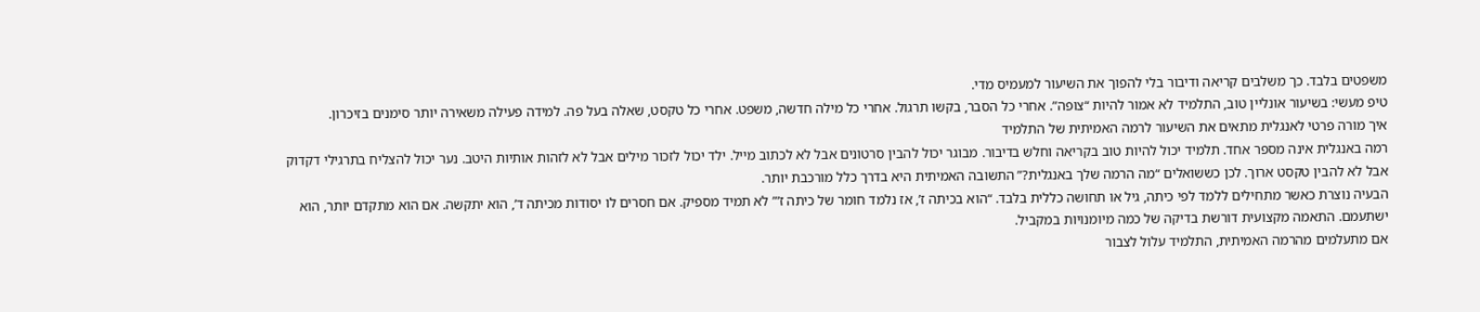משפטים בלבד. כך משלבים קריאה ודיבור בלי להפוך את השיעור למעמיס מדי.
טיפ מעשי: בשיעור אונליין טוב, התלמיד לא אמור להיות “צופה”. אחרי כל הסבר, בקשו תרגול. אחרי כל מילה חדשה, משפט. אחרי כל טקסט, שאלה בעל פה. למידה פעילה משאירה יותר סימנים בזיכרון.
איך מורה פרטי לאנגלית מתאים את השיעור לרמה האמיתית של התלמיד
רמה באנגלית אינה מספר אחד. תלמיד יכול להיות טוב בקריאה וחלש בדיבור. מבוגר יכול להבין סרטונים אבל לא לכתוב מייל. ילד יכול לזכור מילים אבל לא לזהות אותיות היטב. נער יכול להצליח בתרגילי דקדוק אבל לא להבין טקסט ארוך. לכן כששואלים “מה הרמה שלך באנגלית?” התשובה האמיתית היא בדרך כלל מורכבת יותר.
הבעיה נוצרת כאשר מתחילים ללמד לפי כיתה, גיל או תחושה כללית בלבד. “הוא בכיתה ז’, אז נלמד חומר של כיתה ז’” לא תמיד מספיק. אם חסרים לו יסודות מכיתה ד’, הוא יתקשה. אם הוא מתקדם יותר, הוא ישתעמם. התאמה מקצועית דורשת בדיקה של כמה מיומנויות במקביל.
אם מתעלמים מהרמה האמיתית, התלמיד עלול לצבור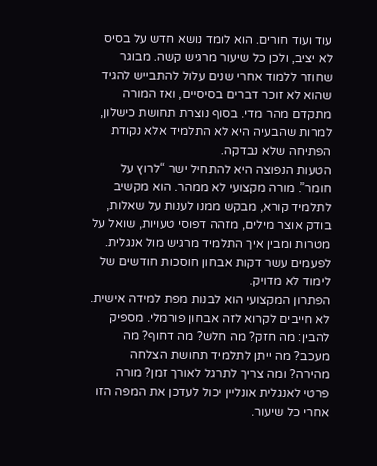עוד ועוד חורים. הוא לומד נושא חדש על בסיס לא יציב, ולכן כל שיעור מרגיש קשה. מבוגר שחוזר ללמוד אחרי שנים עלול להתבייש להגיד שהוא לא זוכר דברים בסיסיים, ואז המורה מתקדם מהר מדי. בסוף נוצרת תחושת כישלון, למרות שהבעיה היא לא התלמיד אלא נקודת הפתיחה שלא נבדקה.
הטעות הנפוצה היא להתחיל ישר “לרוץ על חומר”. מורה מקצועי לא ממהר. הוא מקשיב לתלמיד קורא, מבקש ממנו לענות על שאלות, בודק אוצר מילים, מזהה דפוסי טעויות, שואל על מטרות ומבין איך התלמיד מרגיש מול אנגלית. לפעמים עשר דקות אבחון חוסכות חודשים של לימוד לא מדויק.
הפתרון המקצועי הוא לבנות מפת למידה אישית. לא חייבים לקרוא לזה אבחון פורמלי. מספיק להבין: מה חזק? מה חלש? מה דחוף? מה מעכב? מה ייתן לתלמיד תחושת הצלחה מהירה? ומה צריך לתרגל לאורך זמן? מורה פרטי לאנגלית אונליין יכול לעדכן את המפה הזו אחרי כל שיעור.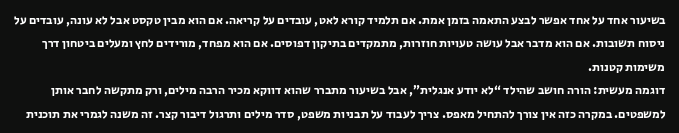בשיעור אחד על אחד אפשר לבצע התאמה בזמן אמת. אם תלמיד קורא לאט, עובדים על קריאה. אם הוא מבין טקסט אבל לא עונה, עובדים על ניסוח תשובות. אם הוא מדבר אבל עושה טעויות חוזרות, מתמקדים בתיקון דפוסים. אם הוא מפחד, מורידים לחץ ומעלים ביטחון דרך משימות קטנות.
דוגמה מעשית: הורה חושב שהילד “לא יודע אנגלית”, אבל בשיעור מתברר שהוא דווקא מכיר הרבה מילים, ורק מתקשה לחבר אותן למשפטים. במקרה כזה אין צורך להתחיל מאפס. צריך לעבוד על תבניות משפט, סדר מילים ותרגול דיבור קצר. זה משנה לגמרי את תוכנית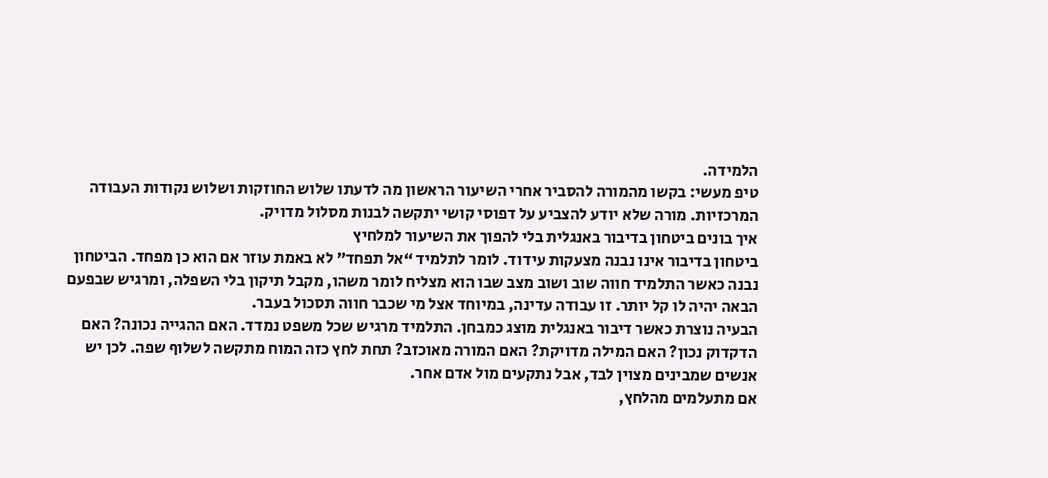הלמידה.
טיפ מעשי: בקשו מהמורה להסביר אחרי השיעור הראשון מה לדעתו שלוש החוזקות ושלוש נקודות העבודה המרכזיות. מורה שלא יודע להצביע על דפוסי קושי יתקשה לבנות מסלול מדויק.
איך בונים ביטחון בדיבור באנגלית בלי להפוך את השיעור למלחיץ
ביטחון בדיבור אינו נבנה מצעקות עידוד. לומר לתלמיד “אל תפחד” לא באמת עוזר אם הוא כן מפחד. הביטחון נבנה כאשר התלמיד חווה שוב ושוב מצב שבו הוא מצליח לומר משהו, מקבל תיקון בלי השפלה, ומרגיש שבפעם הבאה יהיה לו קל יותר. זו עבודה עדינה, במיוחד אצל מי שכבר חווה תסכול בעבר.
הבעיה נוצרת כאשר דיבור באנגלית מוצג כמבחן. התלמיד מרגיש שכל משפט נמדד. האם ההגייה נכונה? האם הדקדוק נכון? האם המילה מדויקת? האם המורה מאוכזב? תחת לחץ כזה המוח מתקשה לשלוף שפה. לכן יש אנשים שמבינים מצוין לבד, אבל נתקעים מול אדם אחר.
אם מתעלמים מהלחץ,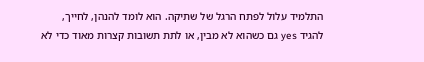התלמיד עלול לפתח הרגל של שתיקה. הוא לומד להנהן, לחייך, להגיד yes גם כשהוא לא מבין, או לתת תשובות קצרות מאוד כדי לא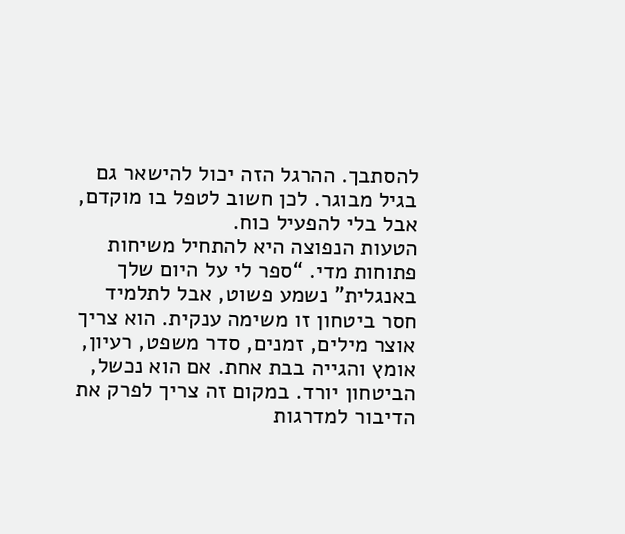להסתבך. ההרגל הזה יכול להישאר גם בגיל מבוגר. לכן חשוב לטפל בו מוקדם, אבל בלי להפעיל כוח.
הטעות הנפוצה היא להתחיל משיחות פתוחות מדי. “ספר לי על היום שלך באנגלית” נשמע פשוט, אבל לתלמיד חסר ביטחון זו משימה ענקית. הוא צריך אוצר מילים, זמנים, סדר משפט, רעיון, אומץ והגייה בבת אחת. אם הוא נכשל, הביטחון יורד. במקום זה צריך לפרק את הדיבור למדרגות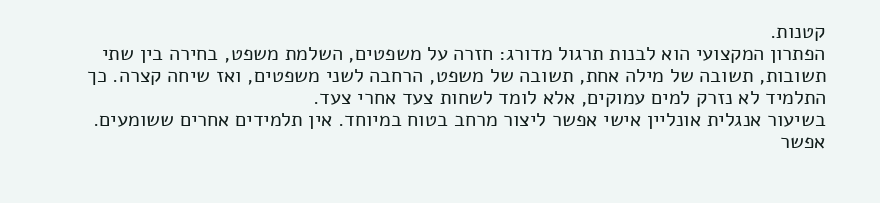קטנות.
הפתרון המקצועי הוא לבנות תרגול מדורג: חזרה על משפטים, השלמת משפט, בחירה בין שתי תשובות, תשובה של מילה אחת, תשובה של משפט, הרחבה לשני משפטים, ואז שיחה קצרה. כך התלמיד לא נזרק למים עמוקים, אלא לומד לשחות צעד אחרי צעד.
בשיעור אנגלית אונליין אישי אפשר ליצור מרחב בטוח במיוחד. אין תלמידים אחרים ששומעים. אפשר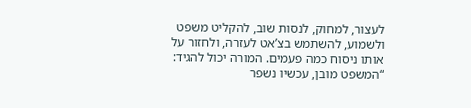לעצור, למחוק, לנסות שוב, להקליט משפט ולשמוע, להשתמש בצ’אט לעזרה, ולחזור על אותו ניסוח כמה פעמים. המורה יכול להגיד: “המשפט מובן, עכשיו נשפר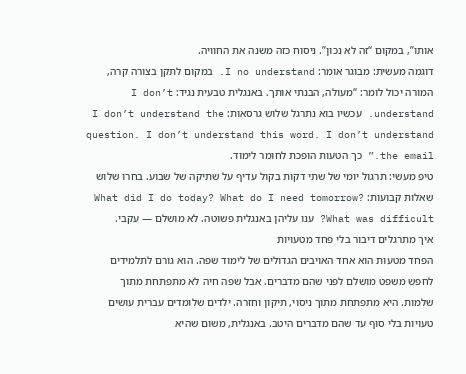אותו”, במקום “זה לא נכון”. ניסוח כזה משנה את החוויה.
דוגמה מעשית: מבוגר אומר: I no understand. במקום לתקן בצורה קרה, המורה יכול לומר: “מעולה, הבנתי אותך. באנגלית טבעית נגיד: I don’t understand. עכשיו בוא נתרגל שלוש גרסאות: I don’t understand the question. I don’t understand this word. I don’t understand the email.” כך הטעות הופכת לחומר לימוד.
טיפ מעשי: תרגול יומי של שתי דקות בקול עדיף על שתיקה של שבוע. בחרו שלוש שאלות קבועות: What did I do today? What do I need tomorrow? What was difficult? ענו עליהן באנגלית פשוטה. לא מושלם — עקבי.
איך מתרגלים דיבור בלי פחד מטעויות
הפחד מטעות הוא אחד האויבים הגדולים של לימוד שפה. הוא גורם לתלמידים לחפש משפט מושלם לפני שהם מדברים. אבל שפה חיה לא מתפתחת מתוך שלמות. היא מתפתחת מתוך ניסוי, תיקון וחזרה. ילדים שלומדים עברית עושים טעויות בלי סוף עד שהם מדברים היטב. באנגלית, משום שהיא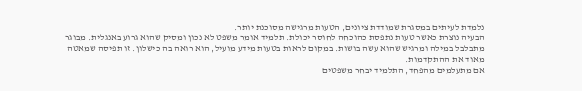נלמדת לעיתים במסגרת שמודדת ציונים, הטעות מרגישה מסוכנת יותר.
הבעיה נוצרת כאשר טעות נתפסת כהוכחה לחוסר יכולת. תלמיד אומר משפט לא נכון ומסיק שהוא גרוע באנגלית. מבוגר מתבלבל במילה ומרגיש שהוא עשה בושות. במקום לראות בטעות מידע מועיל, הוא רואה בה כישלון. זו תפיסה שמאטה מאוד את ההתקדמות.
אם מתעלמים מהפחד, התלמיד יבחר משפטים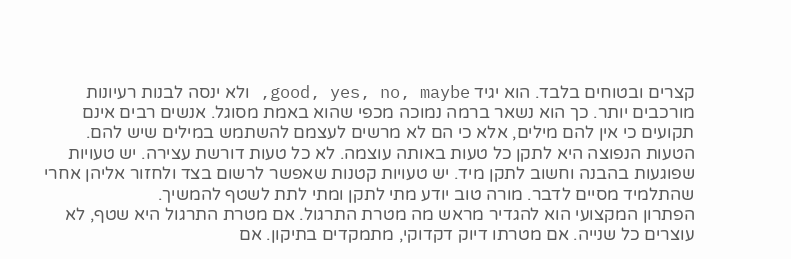קצרים ובטוחים בלבד. הוא יגיד good, yes, no, maybe, ולא ינסה לבנות רעיונות מורכבים יותר. כך הוא נשאר ברמה נמוכה מכפי שהוא באמת מסוגל. אנשים רבים אינם תקועים כי אין להם מילים, אלא כי הם לא מרשים לעצמם להשתמש במילים שיש להם.
הטעות הנפוצה היא לתקן כל טעות באותה עוצמה. לא כל טעות דורשת עצירה. יש טעויות שפוגעות בהבנה וחשוב לתקן מיד. יש טעויות קטנות שאפשר לרשום בצד ולחזור אליהן אחרי שהתלמיד מסיים לדבר. מורה טוב יודע מתי לתקן ומתי לתת לשטף להמשיך.
הפתרון המקצועי הוא להגדיר מראש מה מטרת התרגול. אם מטרת התרגול היא שטף, לא עוצרים כל שנייה. אם מטרתו דיוק דקדוקי, מתמקדים בתיקון. אם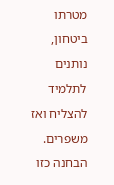מטרתו ביטחון, נותנים לתלמיד להצליח ואז משפרים. הבחנה כזו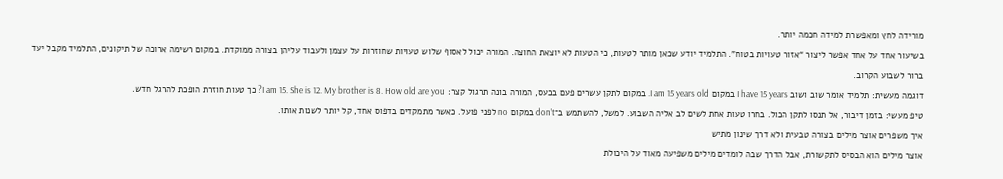מורידה לחץ ומאפשרת למידה חכמה יותר.
בשיעור אחד על אחד אפשר ליצור “אזור טעויות בטוח”. התלמיד יודע שכאן מותר לטעות, כי הטעות לא יוצאת החוצה. המורה יכול לאסוף שלוש טעויות שחוזרות על עצמן ולעבוד עליהן בצורה ממוקדת. במקום רשימה ארוכה של תיקונים, התלמיד מקבל יעד ברור לשבוע הקרוב.
דוגמה מעשית: תלמיד אומר שוב ושוב I have 15 years במקום I am 15 years old. במקום לתקן עשרים פעם בכעס, המורה בונה תרגול קצר: I am 15. She is 12. My brother is 8. How old are you? כך טעות חוזרת הופכת להרגל חדש.
טיפ מעשי: בזמן דיבור, אל תנסו לתקן הכול. בחרו טעות אחת לשים לב אליה השבוע. למשל, להשתמש ב־don’t במקום no לפני פועל. כאשר מתמקדים בדפוס אחד, קל יותר לשנות אותו.
איך משפרים אוצר מילים בצורה טבעית ולא דרך שינון מתיש
אוצר מילים הוא הבסיס לתקשורת, אבל הדרך שבה לומדים מילים משפיעה מאוד על היכולת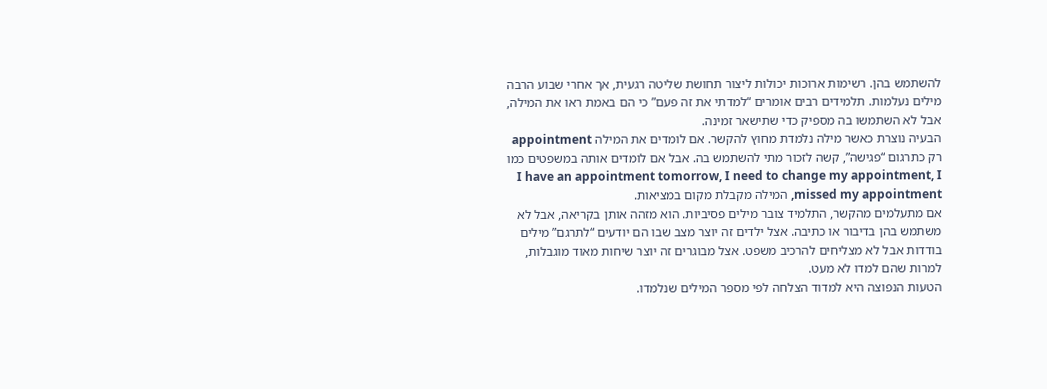להשתמש בהן. רשימות ארוכות יכולות ליצור תחושת שליטה רגעית, אך אחרי שבוע הרבה מילים נעלמות. תלמידים רבים אומרים “למדתי את זה פעם” כי הם באמת ראו את המילה, אבל לא השתמשו בה מספיק כדי שתישאר זמינה.
הבעיה נוצרת כאשר מילה נלמדת מחוץ להקשר. אם לומדים את המילה appointment רק כתרגום “פגישה”, קשה לזכור מתי להשתמש בה. אבל אם לומדים אותה במשפטים כמו I have an appointment tomorrow, I need to change my appointment, I missed my appointment, המילה מקבלת מקום במציאות.
אם מתעלמים מהקשר, התלמיד צובר מילים פסיביות. הוא מזהה אותן בקריאה, אבל לא משתמש בהן בדיבור או כתיבה. אצל ילדים זה יוצר מצב שבו הם יודעים “לתרגם” מילים בודדות אבל לא מצליחים להרכיב משפט. אצל מבוגרים זה יוצר שיחות מאוד מוגבלות, למרות שהם למדו לא מעט.
הטעות הנפוצה היא למדוד הצלחה לפי מספר המילים שנלמדו.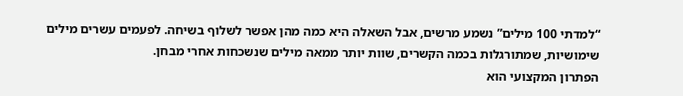“למדתי 100 מילים” נשמע מרשים, אבל השאלה היא כמה מהן אפשר לשלוף בשיחה. לפעמים עשרים מילים שימושיות, שמתורגלות בכמה הקשרים, שוות יותר ממאה מילים שנשכחות אחרי מבחן.
הפתרון המקצועי הוא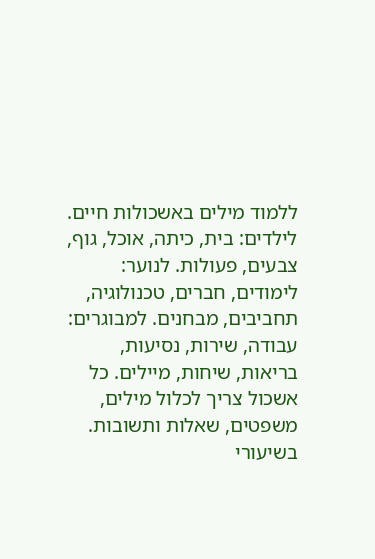ללמוד מילים באשכולות חיים. לילדים: בית, כיתה, אוכל, גוף, צבעים, פעולות. לנוער: לימודים, חברים, טכנולוגיה, תחביבים, מבחנים. למבוגרים: עבודה, שירות, נסיעות, בריאות, שיחות, מיילים. כל אשכול צריך לכלול מילים, משפטים, שאלות ותשובות.
בשיעורי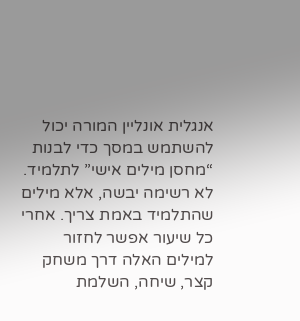אנגלית אונליין המורה יכול להשתמש במסך כדי לבנות “מחסן מילים אישי” לתלמיד. לא רשימה יבשה, אלא מילים שהתלמיד באמת צריך. אחרי כל שיעור אפשר לחזור למילים האלה דרך משחק קצר, שיחה, השלמת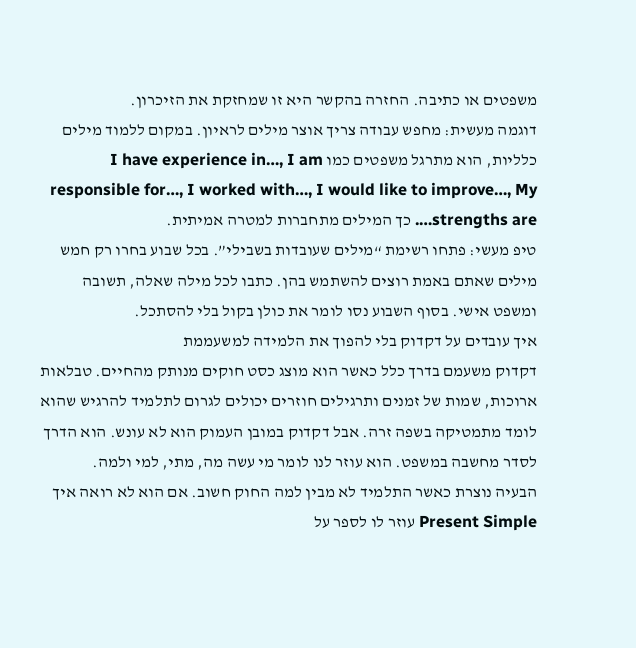משפטים או כתיבה. החזרה בהקשר היא זו שמחזקת את הזיכרון.
דוגמה מעשית: מחפש עבודה צריך אוצר מילים לראיון. במקום ללמוד מילים כלליות, הוא מתרגל משפטים כמו I have experience in…, I am responsible for…, I worked with…, I would like to improve…, My strengths are…. כך המילים מתחברות למטרה אמיתית.
טיפ מעשי: פתחו רשימת “מילים שעובדות בשבילי”. בכל שבוע בחרו רק חמש מילים שאתם באמת רוצים להשתמש בהן. כתבו לכל מילה שאלה, תשובה ומשפט אישי. בסוף השבוע נסו לומר את כולן בקול בלי להסתכל.
איך עובדים על דקדוק בלי להפוך את הלמידה למשעממת
דקדוק משעמם בדרך כלל כאשר הוא מוצג כסט חוקים מנותק מהחיים. טבלאות ארוכות, שמות של זמנים ותרגילים חוזרים יכולים לגרום לתלמיד להרגיש שהוא לומד מתמטיקה בשפה זרה. אבל דקדוק במובן העמוק הוא לא עונש. הוא הדרך לסדר מחשבה במשפט. הוא עוזר לנו לומר מי עשה מה, מתי, למי ולמה.
הבעיה נוצרת כאשר התלמיד לא מבין למה החוק חשוב. אם הוא לא רואה איך Present Simple עוזר לו לספר על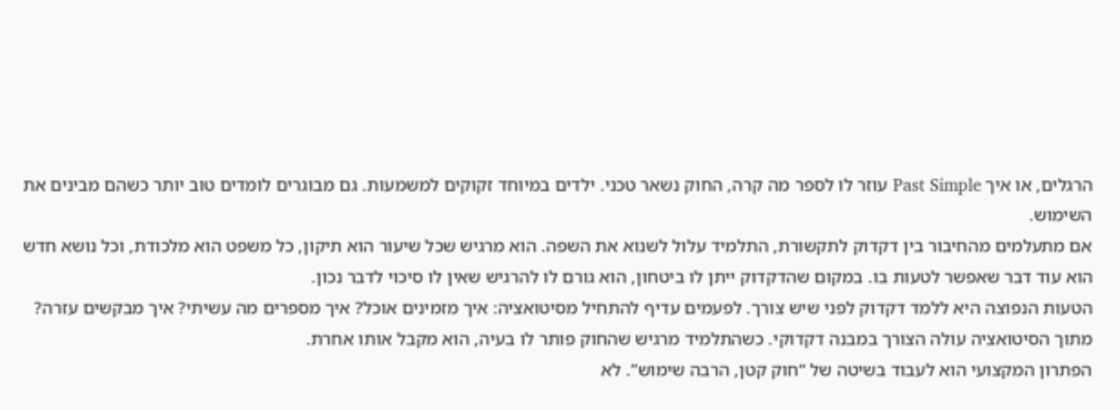הרגלים, או איך Past Simple עוזר לו לספר מה קרה, החוק נשאר טכני. ילדים במיוחד זקוקים למשמעות. גם מבוגרים לומדים טוב יותר כשהם מבינים את השימוש.
אם מתעלמים מהחיבור בין דקדוק לתקשורת, התלמיד עלול לשנוא את השפה. הוא מרגיש שכל שיעור הוא תיקון, כל משפט הוא מלכודת, וכל נושא חדש הוא עוד דבר שאפשר לטעות בו. במקום שהדקדוק ייתן לו ביטחון, הוא גורם לו להרגיש שאין לו סיכוי לדבר נכון.
הטעות הנפוצה היא ללמד דקדוק לפני שיש צורך. לפעמים עדיף להתחיל מסיטואציה: איך מזמינים אוכל? איך מספרים מה עשיתי? איך מבקשים עזרה? מתוך הסיטואציה עולה הצורך במבנה דקדוקי. כשהתלמיד מרגיש שהחוק פותר לו בעיה, הוא מקבל אותו אחרת.
הפתרון המקצועי הוא לעבוד בשיטה של “חוק קטן, הרבה שימוש”. לא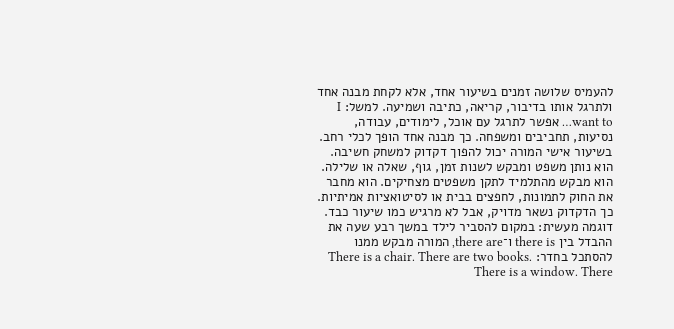להעמיס שלושה זמנים בשיעור אחד, אלא לקחת מבנה אחד ולתרגל אותו בדיבור, קריאה, כתיבה ושמיעה. למשל: I want to… אפשר לתרגל עם אוכל, לימודים, עבודה, נסיעות, תחביבים ומשפחה. כך מבנה אחד הופך לכלי רחב.
בשיעור אישי המורה יכול להפוך דקדוק למשחק חשיבה. הוא נותן משפט ומבקש לשנות זמן, גוף, שאלה או שלילה. הוא מבקש מהתלמיד לתקן משפטים מצחיקים. הוא מחבר את החוק לתמונות, לחפצים בבית או לסיטואציות אמיתיות. כך הדקדוק נשאר מדויק, אבל לא מרגיש כמו שיעור כבד.
דוגמה מעשית: במקום להסביר לילד במשך רבע שעה את ההבדל בין there is ו־there are, המורה מבקש ממנו להסתכל בחדר: There is a chair. There are two books. There is a window. There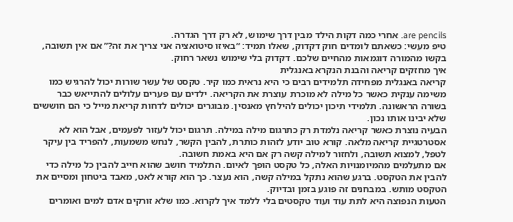are pencils. אחרי כמה דקות הילד מבין דרך שימוש, לא רק דרך הגדרה.
טיפ מעשי: כשאתם לומדים חוק דקדוק, שאלו תמיד: “באיזו סיטואציה אני צריך את זה?” אם אין תשובה, בקשו מהמורה דוגמאות מהחיים שלכם. דקדוק בלי שימוש נשאר רחוק.
איך מחזקים קריאה והבנת הנקרא באנגלית
קריאה באנגלית מפחידה תלמידים רבים כי היא נראית כמו קיר. טקסט של עשר שורות יכול להרגיש כמו משימה ענקית כאשר כל מילה לא מוכרת עוצרת את הקריאה. ילדים עם פערים עלולים להתייאש כבר בשורה הראשונה. תלמידי תיכון יכולים להילחץ מאנסין. מבוגרים יכולים לדחות קריאת מייל כי הם חוששים שלא יבינו אותו נכון.
הבעיה נוצרת כאשר קריאה נלמדת רק כתרגום מילה במילה. תרגום יכול לעזור לפעמים, אבל הוא לא אסטרטגיית קריאה מלאה. קורא טוב יודע לזהות כותרת, להבין הקשר, לנחש משמעות, להפריד בין עיקר לטפל, למצוא תשובה, ולחזור למילה קשה רק אם היא באמת חשובה.
אם מתעלמים מהמיומנויות האלה, כל טקסט הופך לאיום. התלמיד חושב שהוא חייב להבין כל מילה כדי להבין את הטקסט. ברגע שהוא נתקל במילה קשה, הוא נעצר. כך הוא קורא לאט, מאבד ביטחון ומסיים את הטקסט מותש. במבחנים זה פוגע בזמן ובדיוק.
הטעות הנפוצה היא לתת עוד ועוד טקסטים בלי ללמד איך לקרוא. כמו שלא זורקים אדם למים ואומרים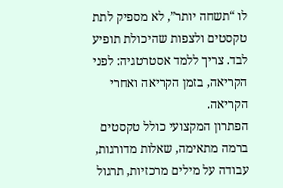לו “תשחה יותר”, לא מספיק לתת טקסטים ולצפות שהיכולת תופיע לבד. צריך ללמד אסטרטגיה: לפני הקריאה, בזמן הקריאה ואחרי הקריאה.
הפתרון המקצועי כולל טקסטים ברמה מתאימה, שאלות מדורגות, עבודה על מילים מרכזיות, תרגול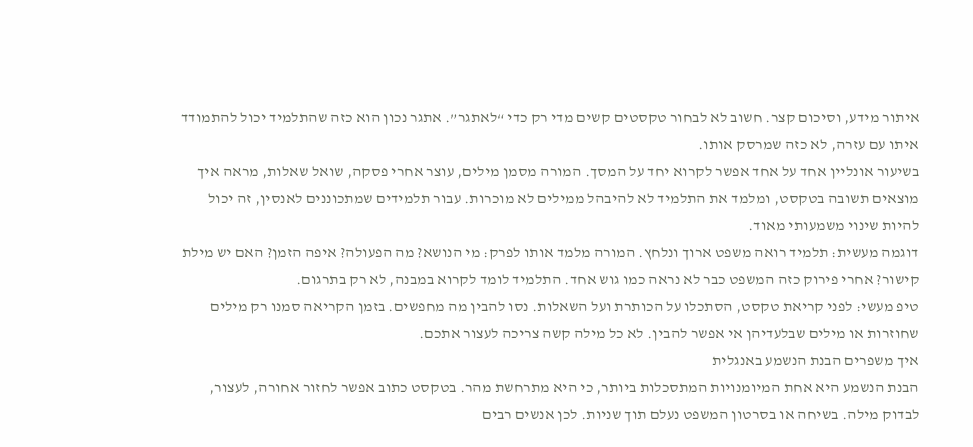איתור מידע, וסיכום קצר. חשוב לא לבחור טקסטים קשים מדי רק כדי “לאתגר”. אתגר נכון הוא כזה שהתלמיד יכול להתמודד איתו עם עזרה, לא כזה שמרסק אותו.
בשיעור אונליין אחד על אחד אפשר לקרוא יחד על המסך. המורה מסמן מילים, עוצר אחרי פסקה, שואל שאלות, מראה איך מוצאים תשובה בטקסט, ומלמד את התלמיד לא להיבהל ממילים לא מוכרות. עבור תלמידים שמתכוננים לאנסין, זה יכול להיות שינוי משמעותי מאוד.
דוגמה מעשית: תלמיד רואה משפט ארוך ונלחץ. המורה מלמד אותו לפרק: מי הנושא? מה הפעולה? איפה הזמן? האם יש מילת קישור? אחרי פירוק כזה המשפט כבר לא נראה כמו גוש אחד. התלמיד לומד לקרוא במבנה, לא רק בתרגום.
טיפ מעשי: לפני קריאת טקסט, הסתכלו על הכותרת ועל השאלות. נסו להבין מה מחפשים. בזמן הקריאה סמנו רק מילים שחוזרות או מילים שבלעדיהן אי אפשר להבין. לא כל מילה קשה צריכה לעצור אתכם.
איך משפרים הבנת הנשמע באנגלית
הבנת הנשמע היא אחת המיומנויות המתסכלות ביותר, כי היא מתרחשת מהר. בטקסט כתוב אפשר לחזור אחורה, לעצור, לבדוק מילה. בשיחה או בסרטון המשפט נעלם תוך שניות. לכן אנשים רבים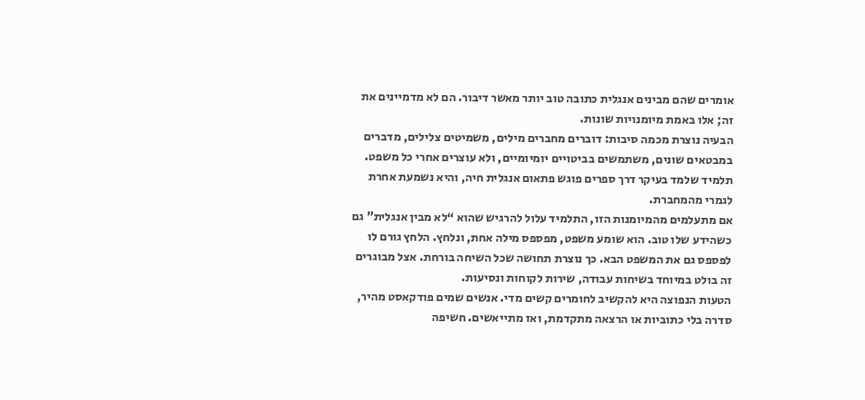אומרים שהם מבינים אנגלית כתובה טוב יותר מאשר דיבור. הם לא מדמיינים את זה; אלו באמת מיומנויות שונות.
הבעיה נוצרת מכמה סיבות: דוברים מחברים מילים, משמיטים צלילים, מדברים במבטאים שונים, משתמשים בביטויים יומיומיים, ולא עוצרים אחרי כל משפט. תלמיד שלמד בעיקר דרך ספרים פוגש פתאום אנגלית חיה, והיא נשמעת אחרת לגמרי מהמחברת.
אם מתעלמים מהמיומנות הזו, התלמיד עלול להרגיש שהוא “לא מבין אנגלית” גם כשהידע שלו טוב. הוא שומע משפט, מפספס מילה אחת, ונלחץ. הלחץ גורם לו לפספס גם את המשפט הבא. כך נוצרת תחושה שכל השיחה בורחת. אצל מבוגרים זה בולט במיוחד בשיחות עבודה, שירות לקוחות ונסיעות.
הטעות הנפוצה היא להקשיב לחומרים קשים מדי. אנשים שמים פודקאסט מהיר, סדרה בלי כתוביות או הרצאה מתקדמת, ואז מתייאשים. חשיפה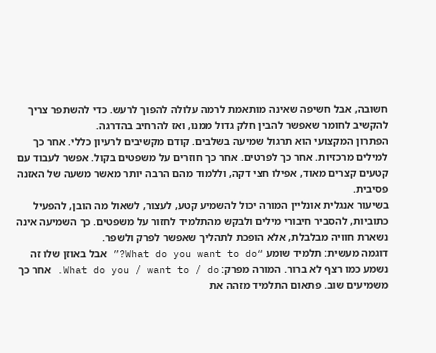חשובה, אבל חשיפה שאינה מותאמת לרמה עלולה להפוך לרעש. כדי להשתפר צריך להקשיב לחומר שאפשר להבין חלק גדול ממנו, ואז להרחיב בהדרגה.
הפתרון המקצועי הוא תרגול שמיעה בשלבים. קודם מקשיבים לרעיון כללי. אחר כך למילים מרכזיות. אחר כך לפרטים. אחר כך חוזרים על משפטים בקול. אפשר לעבוד עם קטעים קצרים מאוד, אפילו חצי דקה, וללמוד מהם הרבה יותר מאשר משעה של האזנה פסיבית.
בשיעור אנגלית אונליין המורה יכול להשמיע קטע, לעצור, לשאול מה הובן, להפעיל כתוביות, להסביר חיבורי מילים ולבקש מהתלמיד לחזור על משפטים. כך השמיעה אינה נשארת חוויה מבלבלת, אלא הופכת לתהליך שאפשר לפרק ולשפר.
דוגמה מעשית: תלמיד שומע “What do you want to do?” אבל באוזן שלו זה נשמע כמו רצף לא ברור. המורה מפרק: What do you / want to / do. אחר כך משמיעים שוב. פתאום התלמיד מזהה את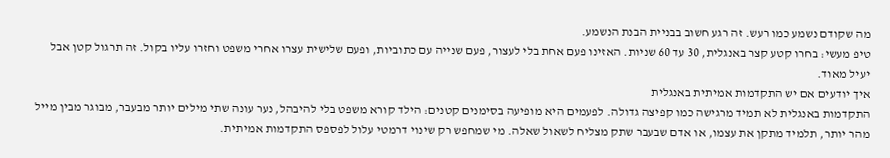מה שקודם נשמע כמו רעש. זה רגע חשוב בבניית הבנת הנשמע.
טיפ מעשי: בחרו קטע קצר באנגלית, 30 עד 60 שניות. האזינו פעם אחת בלי לעצור, פעם שנייה עם כתוביות, ופעם שלישית עצרו אחרי משפט וחזרו עליו בקול. זה תרגול קטן אבל יעיל מאוד.
איך יודעים אם יש התקדמות אמיתית באנגלית
התקדמות באנגלית לא תמיד מרגישה כמו קפיצה גדולה. לפעמים היא מופיעה בסימנים קטנים: הילד קורא משפט בלי להיבהל, נער עונה שתי מילים יותר מבעבר, מבוגר מבין מייל מהר יותר, תלמיד מתקן את עצמו, או אדם שבעבר שתק מצליח לשאול שאלה. מי שמחפש רק שינוי דרמטי עלול לפספס התקדמות אמיתית.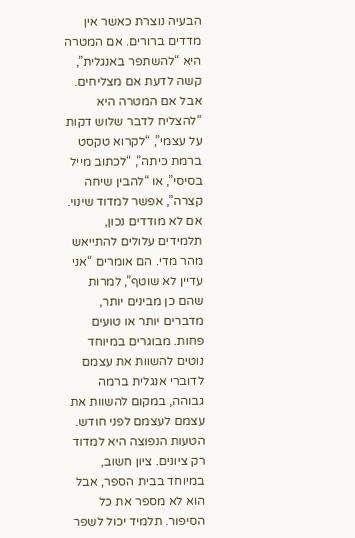הבעיה נוצרת כאשר אין מדדים ברורים. אם המטרה היא “להשתפר באנגלית”, קשה לדעת אם מצליחים. אבל אם המטרה היא “להצליח לדבר שלוש דקות על עצמי”, “לקרוא טקסט ברמת כיתה”, “לכתוב מייל בסיסי”, או “להבין שיחה קצרה”, אפשר למדוד שינוי.
אם לא מודדים נכון, תלמידים עלולים להתייאש מהר מדי. הם אומרים “אני עדיין לא שוטף”, למרות שהם כן מבינים יותר, מדברים יותר או טועים פחות. מבוגרים במיוחד נוטים להשוות את עצמם לדוברי אנגלית ברמה גבוהה, במקום להשוות את עצמם לעצמם לפני חודש.
הטעות הנפוצה היא למדוד רק ציונים. ציון חשוב, במיוחד בבית הספר, אבל הוא לא מספר את כל הסיפור. תלמיד יכול לשפר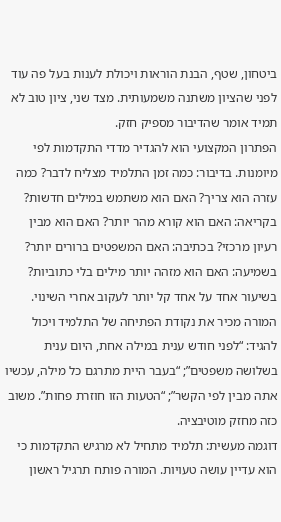ביטחון, שטף, הבנת הוראות ויכולת לענות בעל פה עוד לפני שהציון משתנה משמעותית. מצד שני, ציון טוב לא תמיד אומר שהדיבור מספיק חזק.
הפתרון המקצועי הוא להגדיר מדדי התקדמות לפי מיומנות. בדיבור: כמה זמן התלמיד מצליח לדבר? כמה עזרה הוא צריך? האם הוא משתמש במילים חדשות? בקריאה: האם הוא קורא מהר יותר? האם הוא מבין רעיון מרכזי? בכתיבה: האם המשפטים ברורים יותר? בשמיעה: האם הוא מזהה יותר מילים בלי כתוביות?
בשיעור אחד על אחד קל יותר לעקוב אחרי השינוי. המורה מכיר את נקודת הפתיחה של התלמיד ויכול להגיד: “לפני חודש ענית במילה אחת, היום ענית בשלושה משפטים”; “בעבר היית מתרגם כל מילה, עכשיו אתה מבין לפי הקשר”; “הטעות הזו חוזרת פחות”. משוב כזה מחזק מוטיבציה.
דוגמה מעשית: תלמיד מתחיל לא מרגיש התקדמות כי הוא עדיין עושה טעויות. המורה פותח תרגיל ראשון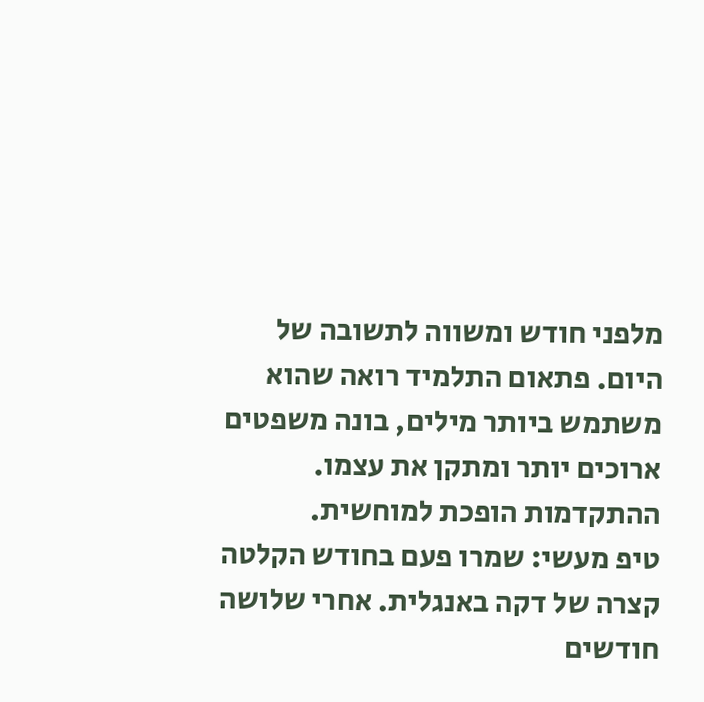מלפני חודש ומשווה לתשובה של היום. פתאום התלמיד רואה שהוא משתמש ביותר מילים, בונה משפטים ארוכים יותר ומתקן את עצמו. ההתקדמות הופכת למוחשית.
טיפ מעשי: שמרו פעם בחודש הקלטה קצרה של דקה באנגלית. אחרי שלושה חודשים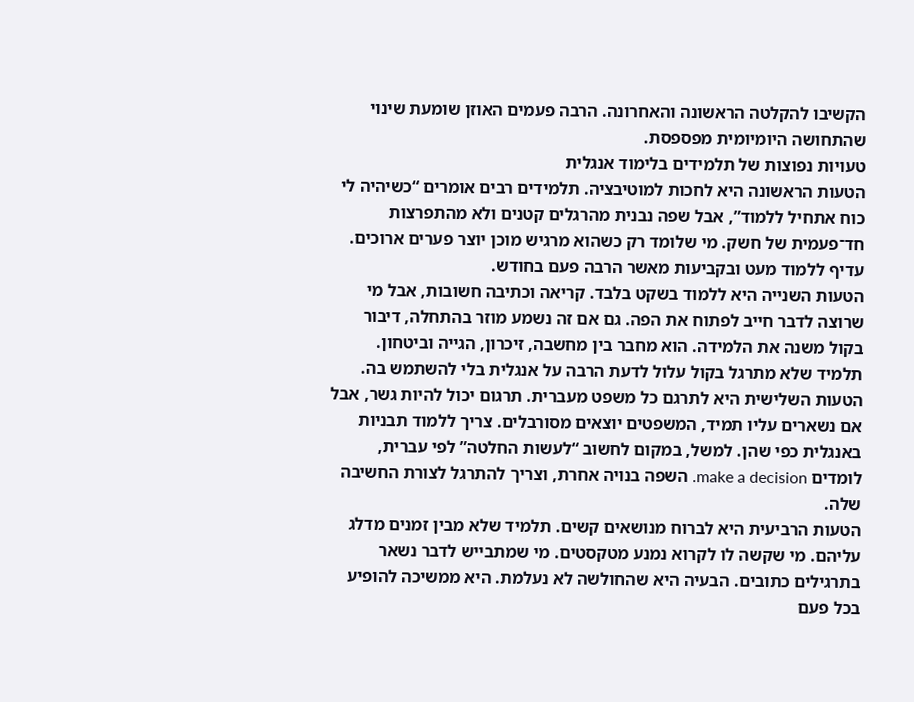הקשיבו להקלטה הראשונה והאחרונה. הרבה פעמים האוזן שומעת שינוי שהתחושה היומיומית מפספסת.
טעויות נפוצות של תלמידים בלימוד אנגלית
הטעות הראשונה היא לחכות למוטיבציה. תלמידים רבים אומרים “כשיהיה לי כוח אתחיל ללמוד”, אבל שפה נבנית מהרגלים קטנים ולא מהתפרצות חד־פעמית של חשק. מי שלומד רק כשהוא מרגיש מוכן יוצר פערים ארוכים. עדיף ללמוד מעט ובקביעות מאשר הרבה פעם בחודש.
הטעות השנייה היא ללמוד בשקט בלבד. קריאה וכתיבה חשובות, אבל מי שרוצה לדבר חייב לפתוח את הפה. גם אם זה נשמע מוזר בהתחלה, דיבור בקול משנה את הלמידה. הוא מחבר בין מחשבה, זיכרון, הגייה וביטחון. תלמיד שלא מתרגל בקול עלול לדעת הרבה על אנגלית בלי להשתמש בה.
הטעות השלישית היא לתרגם כל משפט מעברית. תרגום יכול להיות גשר, אבל אם נשארים עליו תמיד, המשפטים יוצאים מסורבלים. צריך ללמוד תבניות באנגלית כפי שהן. למשל, במקום לחשוב “לעשות החלטה” לפי עברית, לומדים make a decision. השפה בנויה אחרת, וצריך להתרגל לצורת החשיבה שלה.
הטעות הרביעית היא לברוח מנושאים קשים. תלמיד שלא מבין זמנים מדלג עליהם. מי שקשה לו לקרוא נמנע מטקסטים. מי שמתבייש לדבר נשאר בתרגילים כתובים. הבעיה היא שהחולשה לא נעלמת. היא ממשיכה להופיע בכל פעם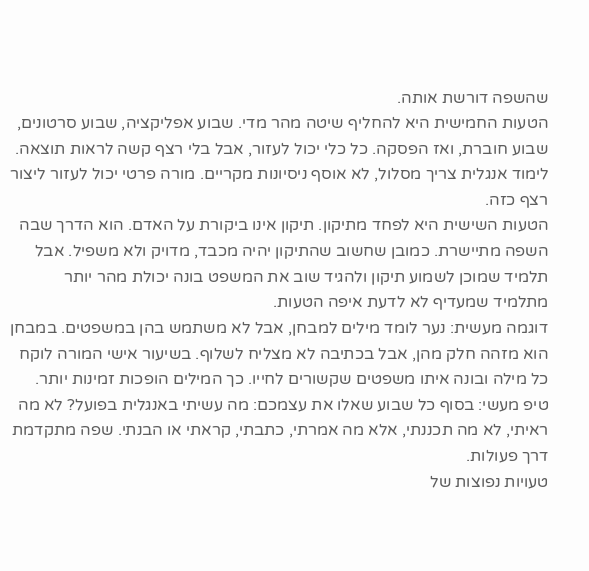שהשפה דורשת אותה.
הטעות החמישית היא להחליף שיטה מהר מדי. שבוע אפליקציה, שבוע סרטונים, שבוע חוברת, ואז הפסקה. כל כלי יכול לעזור, אבל בלי רצף קשה לראות תוצאה. לימוד אנגלית צריך מסלול, לא אוסף ניסיונות מקריים. מורה פרטי יכול לעזור ליצור רצף כזה.
הטעות השישית היא לפחד מתיקון. תיקון אינו ביקורת על האדם. הוא הדרך שבה השפה מתיישרת. כמובן שחשוב שהתיקון יהיה מכבד, מדויק ולא משפיל. אבל תלמיד שמוכן לשמוע תיקון ולהגיד שוב את המשפט בונה יכולת מהר יותר מתלמיד שמעדיף לא לדעת איפה הטעות.
דוגמה מעשית: נער לומד מילים למבחן, אבל לא משתמש בהן במשפטים. במבחן הוא מזהה חלק מהן, אבל בכתיבה לא מצליח לשלוף. בשיעור אישי המורה לוקח כל מילה ובונה איתו משפטים שקשורים לחייו. כך המילים הופכות זמינות יותר.
טיפ מעשי: בסוף כל שבוע שאלו את עצמכם: מה עשיתי באנגלית בפועל? לא מה ראיתי, לא מה תכננתי, אלא מה אמרתי, כתבתי, קראתי או הבנתי. שפה מתקדמת דרך פעולות.
טעויות נפוצות של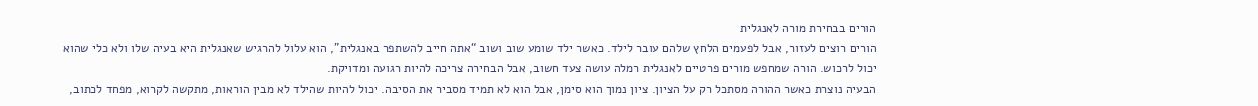הורים בבחירת מורה לאנגלית
הורים רוצים לעזור, אבל לפעמים הלחץ שלהם עובר לילד. כאשר ילד שומע שוב ושוב “אתה חייב להשתפר באנגלית”, הוא עלול להרגיש שאנגלית היא בעיה שלו ולא כלי שהוא יכול לרכוש. הורה שמחפש מורים פרטיים לאנגלית רמלה עושה צעד חשוב, אבל הבחירה צריכה להיות רגועה ומדויקת.
הבעיה נוצרת כאשר ההורה מסתכל רק על הציון. ציון נמוך הוא סימן, אבל הוא לא תמיד מסביר את הסיבה. יכול להיות שהילד לא מבין הוראות, מתקשה לקרוא, מפחד לכתוב,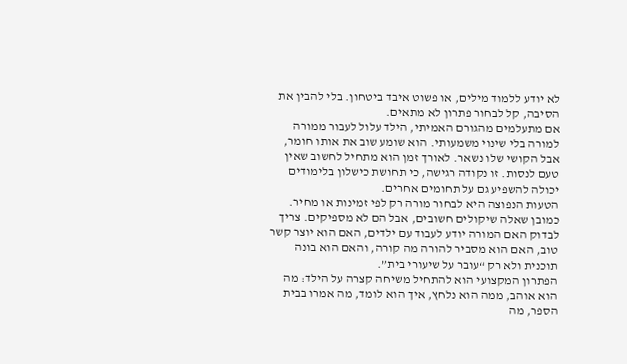לא יודע ללמוד מילים, או פשוט איבד ביטחון. בלי להבין את הסיבה, קל לבחור פתרון לא מתאים.
אם מתעלמים מהגורם האמיתי, הילד עלול לעבור ממורה למורה בלי שינוי משמעותי. הוא שומע שוב את אותו חומר, אבל הקושי שלו נשאר. לאורך זמן הוא מתחיל לחשוב שאין טעם לנסות. זו נקודה רגישה, כי תחושת כישלון בלימודים יכולה להשפיע גם על תחומים אחרים.
הטעות הנפוצה היא לבחור מורה רק לפי זמינות או מחיר. כמובן שאלה שיקולים חשובים, אבל הם לא מספיקים. צריך לבדוק האם המורה יודע לעבוד עם ילדים, האם הוא יוצר קשר טוב, האם הוא מסביר להורה מה קורה, והאם הוא בונה תוכנית ולא רק “עובר על שיעורי בית”.
הפתרון המקצועי הוא להתחיל משיחה קצרה על הילד: מה הוא אוהב, ממה הוא נלחץ, איך הוא לומד, מה אמרו בבית הספר, מה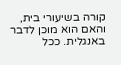קורה בשיעורי בית, והאם הוא מוכן לדבר באנגלית. ככל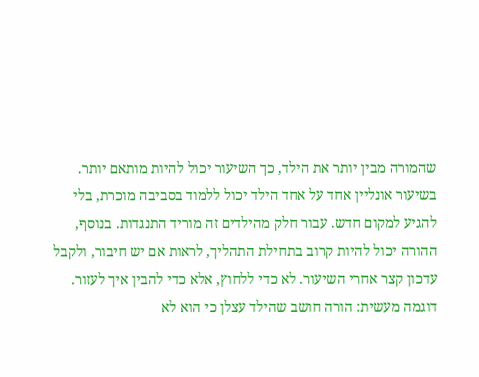שהמורה מבין יותר את הילד, כך השיעור יכול להיות מותאם יותר.
בשיעור אונליין אחד על אחד הילד יכול ללמוד בסביבה מוכרת, בלי להגיע למקום חדש. עבור חלק מהילדים זה מוריד התנגדות. בנוסף, ההורה יכול להיות קרוב בתחילת התהליך, לראות אם יש חיבור, ולקבל עדכון קצר אחרי השיעור. לא כדי ללחוץ, אלא כדי להבין איך לעזור.
דוגמה מעשית: הורה חושב שהילד עצלן כי הוא לא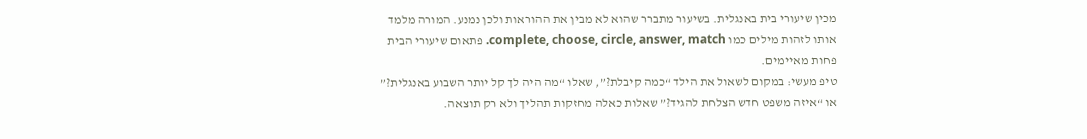מכין שיעורי בית באנגלית. בשיעור מתברר שהוא לא מבין את ההוראות ולכן נמנע. המורה מלמד אותו לזהות מילים כמו complete, choose, circle, answer, match. פתאום שיעורי הבית פחות מאיימים.
טיפ מעשי: במקום לשאול את הילד “כמה קיבלת?”, שאלו “מה היה לך קל יותר השבוע באנגלית?” או “איזה משפט חדש הצלחת להגיד?” שאלות כאלה מחזקות תהליך ולא רק תוצאה.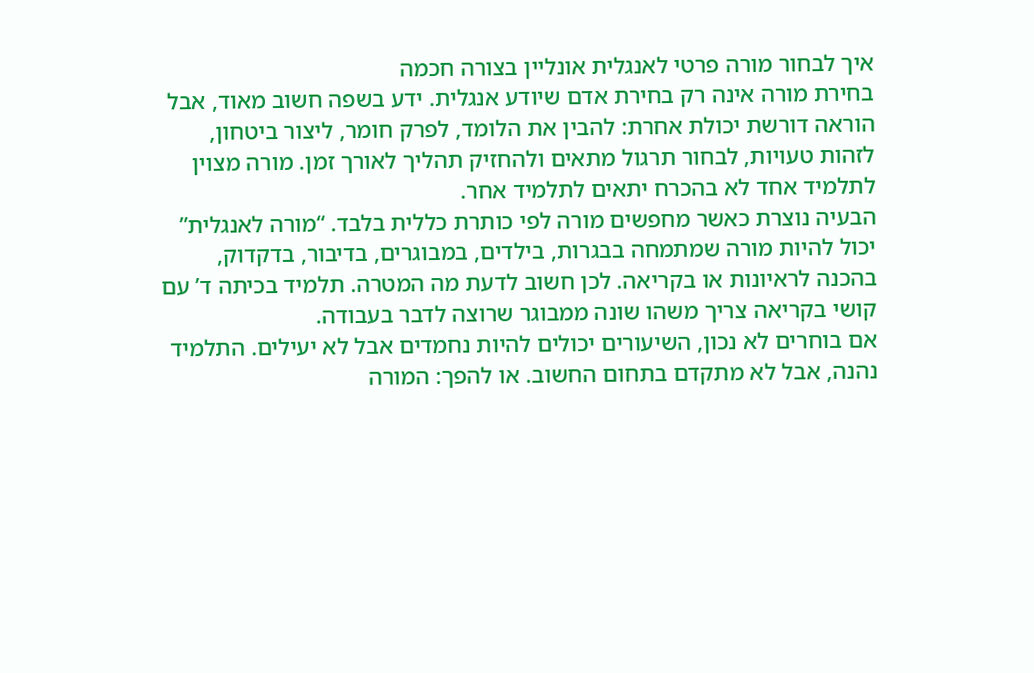איך לבחור מורה פרטי לאנגלית אונליין בצורה חכמה
בחירת מורה אינה רק בחירת אדם שיודע אנגלית. ידע בשפה חשוב מאוד, אבל הוראה דורשת יכולת אחרת: להבין את הלומד, לפרק חומר, ליצור ביטחון, לזהות טעויות, לבחור תרגול מתאים ולהחזיק תהליך לאורך זמן. מורה מצוין לתלמיד אחד לא בהכרח יתאים לתלמיד אחר.
הבעיה נוצרת כאשר מחפשים מורה לפי כותרת כללית בלבד. “מורה לאנגלית” יכול להיות מורה שמתמחה בבגרות, בילדים, במבוגרים, בדיבור, בדקדוק, בהכנה לראיונות או בקריאה. לכן חשוב לדעת מה המטרה. תלמיד בכיתה ד’ עם קושי בקריאה צריך משהו שונה ממבוגר שרוצה לדבר בעבודה.
אם בוחרים לא נכון, השיעורים יכולים להיות נחמדים אבל לא יעילים. התלמיד נהנה, אבל לא מתקדם בתחום החשוב. או להפך: המורה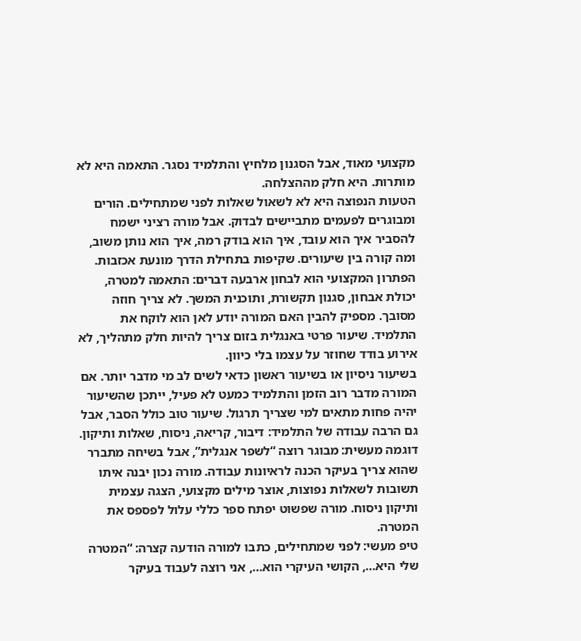מקצועי מאוד, אבל הסגנון מלחיץ והתלמיד נסגר. התאמה היא לא מותרות. היא חלק מההצלחה.
הטעות הנפוצה היא לא לשאול שאלות לפני שמתחילים. הורים ומבוגרים לפעמים מתביישים לבדוק. אבל מורה רציני ישמח להסביר איך הוא עובד, איך הוא בודק רמה, איך הוא נותן משוב, ומה קורה בין שיעורים. שקיפות בתחילת הדרך מונעת אכזבות.
הפתרון המקצועי הוא לבחון ארבעה דברים: התאמה למטרה, יכולת אבחון, סגנון תקשורת, ותוכנית המשך. לא צריך חוזה מסובך. מספיק להבין האם המורה יודע לאן הוא לוקח את התלמיד. שיעור פרטי באנגלית בזום צריך להיות חלק מתהליך, לא אירוע בודד שחוזר על עצמו בלי כיוון.
בשיעור ניסיון או בשיעור ראשון כדאי לשים לב מי מדבר יותר. אם המורה מדבר רוב הזמן והתלמיד כמעט לא פעיל, ייתכן שהשיעור יהיה פחות מתאים למי שצריך תרגול. שיעור טוב כולל הסבר, אבל גם הרבה עבודה של התלמיד: דיבור, קריאה, ניסוח, שאלות ותיקון.
דוגמה מעשית: מבוגר רוצה “לשפר אנגלית”, אבל בשיחה מתברר שהוא צריך בעיקר הכנה לראיונות עבודה. מורה נכון יבנה איתו תשובות לשאלות נפוצות, אוצר מילים מקצועי, הצגה עצמית ותיקון ניסוח. מורה שפשוט יפתח ספר כללי עלול לפספס את המטרה.
טיפ מעשי: לפני שמתחילים, כתבו למורה הודעה קצרה: “המטרה שלי היא…, הקושי העיקרי הוא…, אני רוצה לעבוד בעיקר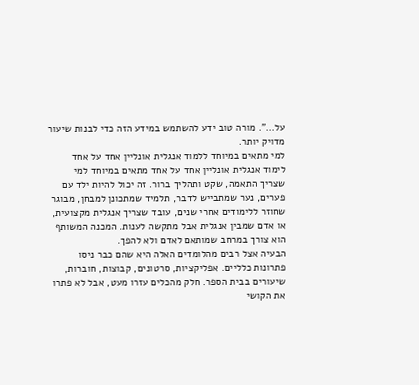על…”. מורה טוב ידע להשתמש במידע הזה כדי לבנות שיעור מדויק יותר.
למי מתאים במיוחד ללמוד אנגלית אונליין אחד על אחד
לימוד אנגלית אונליין אחד על אחד מתאים במיוחד למי שצריך התאמה, שקט ותהליך ברור. זה יכול להיות ילד עם פערים, נער שמתבייש לדבר, תלמיד שמתכונן למבחן, מבוגר שחוזר ללימודים אחרי שנים, עובד שצריך אנגלית מקצועית, או אדם שמבין אנגלית אבל מתקשה לענות. המכנה המשותף הוא צורך במרחב שמותאם לאדם ולא להפך.
הבעיה אצל רבים מהלומדים האלה היא שהם כבר ניסו פתרונות כלליים. אפליקציות, סרטונים, קבוצות, חוברות, שיעורים בבית הספר. חלק מהכלים עזרו מעט, אבל לא פתרו את הקושי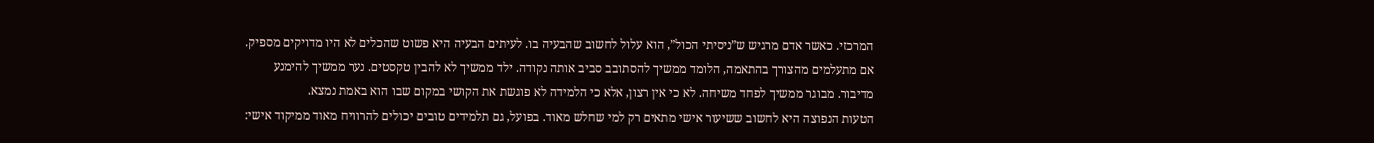המרכזי. כאשר אדם מרגיש ש”ניסיתי הכול”, הוא עלול לחשוב שהבעיה בו. לעיתים הבעיה היא פשוט שהכלים לא היו מדויקים מספיק.
אם מתעלמים מהצורך בהתאמה, הלומד ממשיך להסתובב סביב אותה נקודה. ילד ממשיך לא להבין טקסטים. נער ממשיך להימנע מדיבור. מבוגר ממשיך לפחד משיחה. לא כי אין רצון, אלא כי הלמידה לא פוגשת את הקושי במקום שבו הוא באמת נמצא.
הטעות הנפוצה היא לחשוב ששיעור אישי מתאים רק למי שחלש מאוד. בפועל, גם תלמידים טובים יכולים להרוויח מאוד ממיקוד אישי: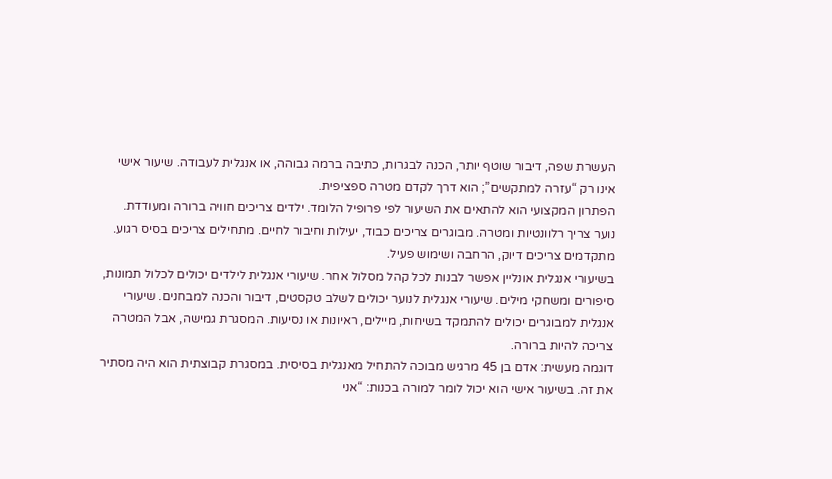העשרת שפה, דיבור שוטף יותר, הכנה לבגרות, כתיבה ברמה גבוהה, או אנגלית לעבודה. שיעור אישי אינו רק “עזרה למתקשים”; הוא דרך לקדם מטרה ספציפית.
הפתרון המקצועי הוא להתאים את השיעור לפי פרופיל הלומד. ילדים צריכים חוויה ברורה ומעודדת. נוער צריך רלוונטיות ומטרה. מבוגרים צריכים כבוד, יעילות וחיבור לחיים. מתחילים צריכים בסיס רגוע. מתקדמים צריכים דיוק, הרחבה ושימוש פעיל.
בשיעורי אנגלית אונליין אפשר לבנות לכל קהל מסלול אחר. שיעורי אנגלית לילדים יכולים לכלול תמונות, סיפורים ומשחקי מילים. שיעורי אנגלית לנוער יכולים לשלב טקסטים, דיבור והכנה למבחנים. שיעורי אנגלית למבוגרים יכולים להתמקד בשיחות, מיילים, ראיונות או נסיעות. המסגרת גמישה, אבל המטרה צריכה להיות ברורה.
דוגמה מעשית: אדם בן 45 מרגיש מבוכה להתחיל מאנגלית בסיסית. במסגרת קבוצתית הוא היה מסתיר את זה. בשיעור אישי הוא יכול לומר למורה בכנות: “אני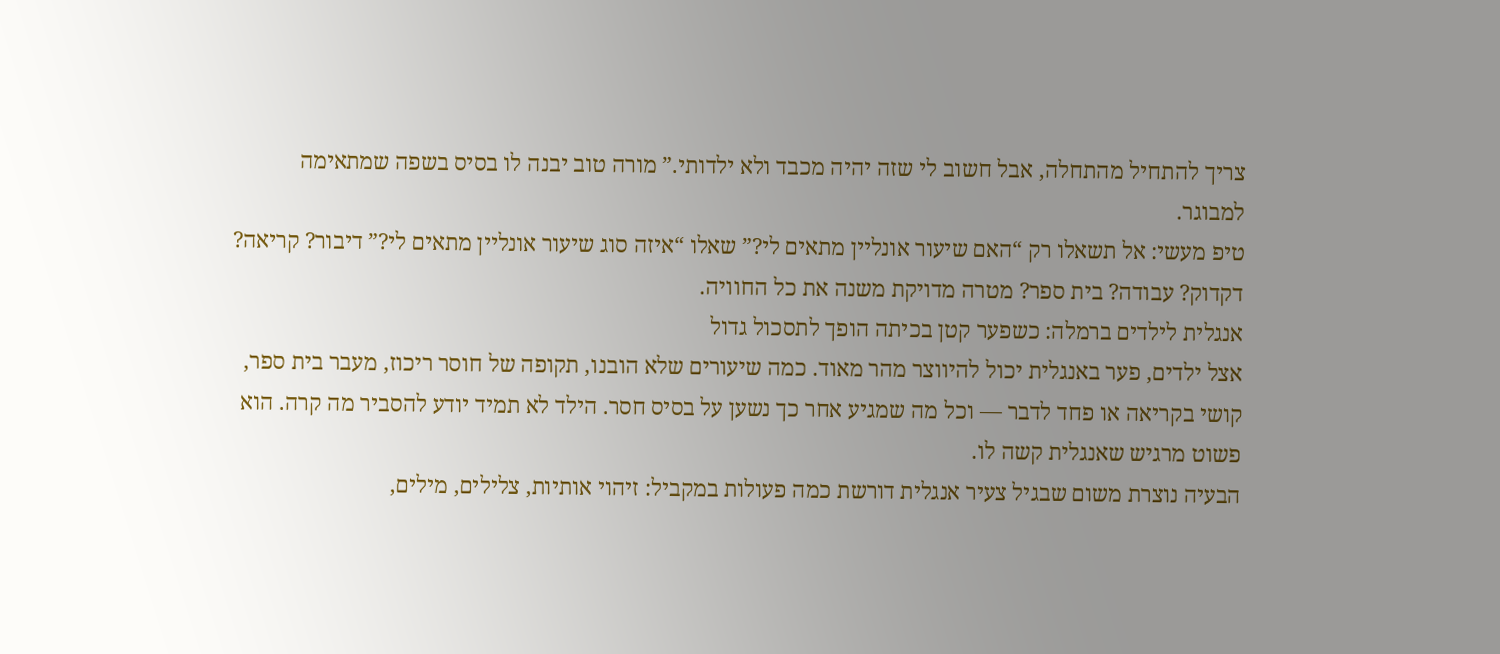צריך להתחיל מהתחלה, אבל חשוב לי שזה יהיה מכבד ולא ילדותי.” מורה טוב יבנה לו בסיס בשפה שמתאימה למבוגר.
טיפ מעשי: אל תשאלו רק “האם שיעור אונליין מתאים לי?” שאלו “איזה סוג שיעור אונליין מתאים לי?” דיבור? קריאה? דקדוק? עבודה? בית ספר? מטרה מדויקת משנה את כל החוויה.
אנגלית לילדים ברמלה: כשפער קטן בכיתה הופך לתסכול גדול
אצל ילדים, פער באנגלית יכול להיווצר מהר מאוד. כמה שיעורים שלא הובנו, תקופה של חוסר ריכוז, מעבר בית ספר, קושי בקריאה או פחד לדבר — וכל מה שמגיע אחר כך נשען על בסיס חסר. הילד לא תמיד יודע להסביר מה קרה. הוא פשוט מרגיש שאנגלית קשה לו.
הבעיה נוצרת משום שבגיל צעיר אנגלית דורשת כמה פעולות במקביל: זיהוי אותיות, צלילים, מילים,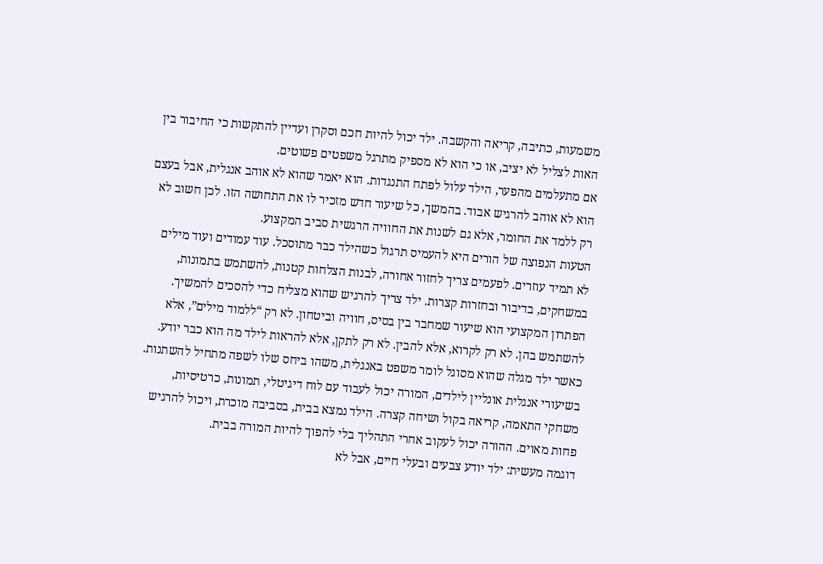משמעות, כתיבה, קריאה והקשבה. ילד יכול להיות חכם וסקרן ועדיין להתקשות כי החיבור בין האות לצליל לא יציב, או כי הוא לא מספיק מתרגל משפטים פשוטים.
אם מתעלמים מהפער, הילד עלול לפתח התנגדות. הוא יאמר שהוא לא אוהב אנגלית, אבל בעצם הוא לא אוהב להרגיש אבוד. בהמשך, כל שיעור חדש מזכיר לו את התחושה הזו. לכן חשוב לא רק ללמד את החומר, אלא גם לשנות את החוויה הרגשית סביב המקצוע.
הטעות הנפוצה של הורים היא להעמיס תרגול כשהילד כבר מתוסכל. עוד עמודים ועוד מילים לא תמיד עוזרים. לפעמים צריך לחזור אחורה, לבנות הצלחות קטנות, להשתמש בתמונות, במשחקים, בדיבור ובחזרות קצרות. ילד צריך להרגיש שהוא מצליח כדי להסכים להמשיך.
הפתרון המקצועי הוא שיעור שמחבר בין בסיס, חוויה וביטחון. לא רק “ללמוד מילים”, אלא להשתמש בהן. לא רק לקרוא, אלא להבין. לא רק לתקן, אלא להראות לילד מה הוא כבר יודע. כאשר ילד מגלה שהוא מסוגל לומר משפט באנגלית, משהו ביחס שלו לשפה מתחיל להשתנות.
בשיעורי אנגלית אונליין לילדים, המורה יכול לעבוד עם לוח דיגיטלי, תמונות, כרטיסיות, משחקי התאמה, קריאה בקול ושיחה קצרה. הילד נמצא בבית, בסביבה מוכרת, ויכול להרגיש פחות מאוים. ההורה יכול לעקוב אחרי התהליך בלי להפוך להיות המורה בבית.
דוגמה מעשית: ילד יודע צבעים ובעלי חיים, אבל לא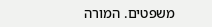משפטים. המורה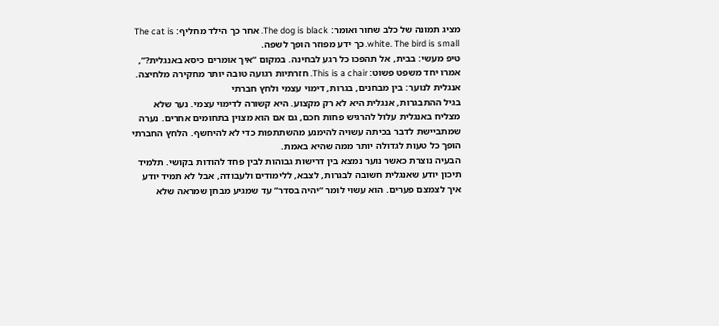מציג תמונה של כלב שחור ואומר: The dog is black. אחר כך הילד מחליף: The cat is white. The bird is small. כך ידע מפוזר הופך לשפה.
טיפ מעשי: בבית, אל תהפכו כל רגע לבחינה. במקום “איך אומרים כיסא באנגלית?”, אמרו יחד משפט פשוט: This is a chair. חזרתיות רגועה טובה יותר מחקירה מלחיצה.
אנגלית לנוער: בין מבחנים, בגרות, דימוי עצמי ולחץ חברתי
בגיל ההתבגרות, אנגלית היא לא רק מקצוע. היא קשורה לדימוי עצמי. נער שלא מצליח באנגלית עלול להרגיש פחות חכם, גם אם הוא מצוין בתחומים אחרים. נערה שמתביישת לדבר בכיתה עשויה להימנע מהשתתפות כדי לא להיחשף. הלחץ החברתי הופך כל טעות לגדולה יותר ממה שהיא באמת.
הבעיה נוצרת כאשר נוער נמצא בין דרישות גבוהות לבין פחד להודות בקושי. תלמיד תיכון יודע שאנגלית חשובה לבגרות, לצבא, ללימודים ולעבודה, אבל לא תמיד יודע איך לצמצם פערים. הוא עשוי לומר “יהיה בסדר” עד שמגיע מבחן שמראה שלא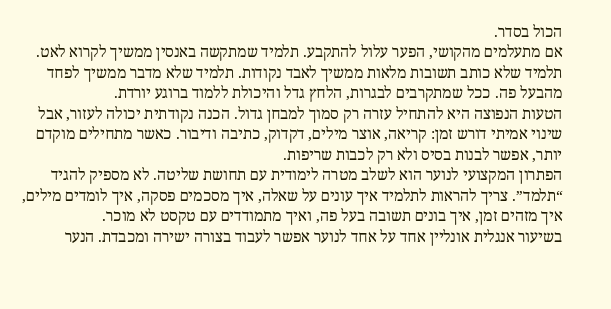הכול בסדר.
אם מתעלמים מהקושי, הפער עלול להתקבע. תלמיד שמתקשה באנסין ממשיך לקרוא לאט. תלמיד שלא כותב תשובות מלאות ממשיך לאבד נקודות. תלמיד שלא מדבר ממשיך לפחד מהבעל פה. ככל שמתקרבים לבגרות, הלחץ גדל והיכולת ללמוד ברוגע יורדת.
הטעות הנפוצה היא להתחיל עזרה רק סמוך למבחן גדול. הכנה נקודתית יכולה לעזור, אבל שינוי אמיתי דורש זמן: קריאה, אוצר מילים, דקדוק, כתיבה ודיבור. כאשר מתחילים מוקדם יותר, אפשר לבנות בסיס ולא רק לכבות שריפות.
הפתרון המקצועי לנוער הוא לשלב מטרה לימודית עם תחושת שליטה. לא מספיק להגיד “תלמד”. צריך להראות לתלמיד איך עונים על שאלה, איך מסכמים פסקה, איך לומדים מילים, איך מזהים זמן, איך בונים תשובה בעל פה, ואיך מתמודדים עם טקסט לא מוכר.
בשיעור אנגלית אונליין אחד על אחד לנוער אפשר לעבוד בצורה ישירה ומכבדת. הנער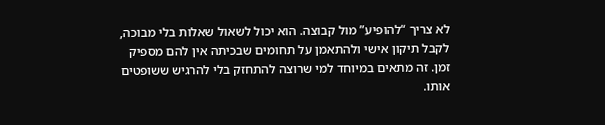לא צריך “להופיע” מול קבוצה. הוא יכול לשאול שאלות בלי מבוכה, לקבל תיקון אישי ולהתאמן על תחומים שבכיתה אין להם מספיק זמן. זה מתאים במיוחד למי שרוצה להתחזק בלי להרגיש ששופטים אותו.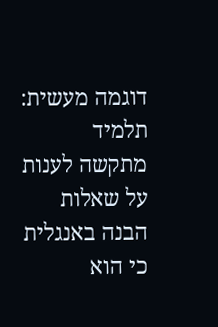דוגמה מעשית: תלמיד מתקשה לענות על שאלות הבנה באנגלית כי הוא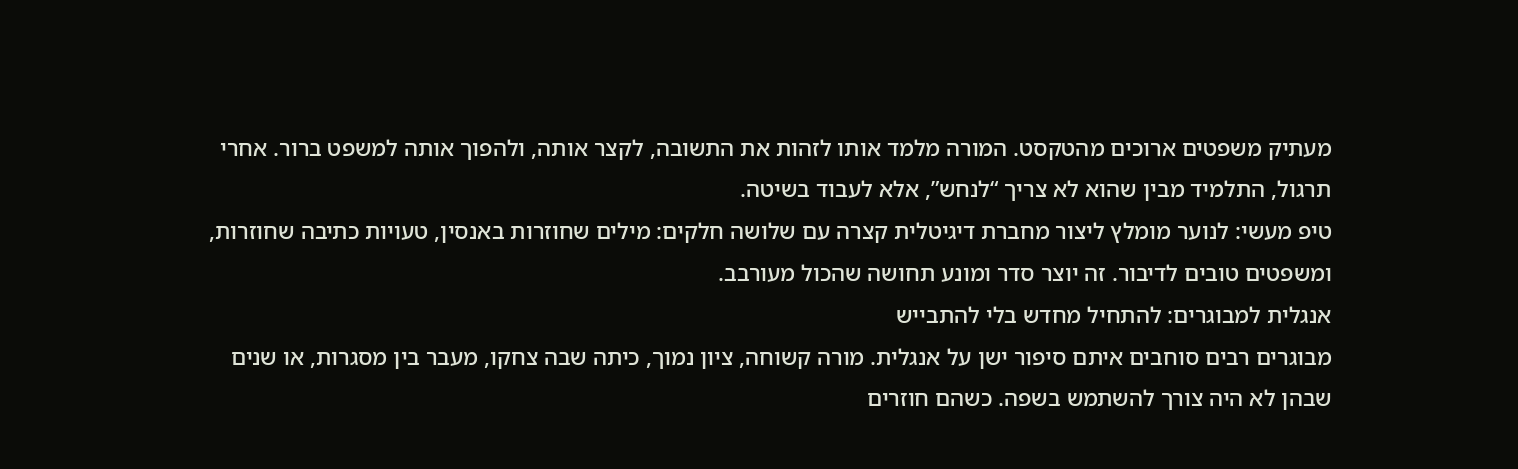מעתיק משפטים ארוכים מהטקסט. המורה מלמד אותו לזהות את התשובה, לקצר אותה, ולהפוך אותה למשפט ברור. אחרי תרגול, התלמיד מבין שהוא לא צריך “לנחש”, אלא לעבוד בשיטה.
טיפ מעשי: לנוער מומלץ ליצור מחברת דיגיטלית קצרה עם שלושה חלקים: מילים שחוזרות באנסין, טעויות כתיבה שחוזרות, ומשפטים טובים לדיבור. זה יוצר סדר ומונע תחושה שהכול מעורבב.
אנגלית למבוגרים: להתחיל מחדש בלי להתבייש
מבוגרים רבים סוחבים איתם סיפור ישן על אנגלית. מורה קשוחה, ציון נמוך, כיתה שבה צחקו, מעבר בין מסגרות, או שנים שבהן לא היה צורך להשתמש בשפה. כשהם חוזרים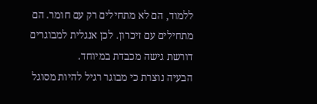ללמוד, הם לא מתחילים רק עם חומר. הם מתחילים עם זיכרון. לכן אנגלית למבוגרים דורשת גישה מכבדת במיוחד.
הבעיה נוצרת כי מבוגר רגיל להיות מסוגל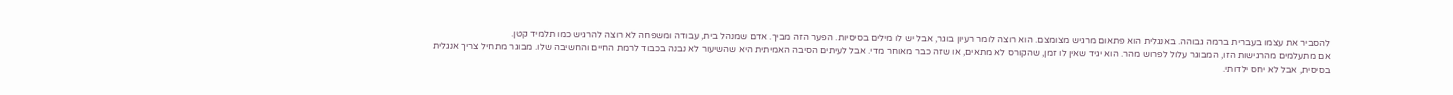להסביר את עצמו בעברית ברמה גבוהה. באנגלית הוא פתאום מרגיש מצומצם. הוא רוצה לומר רעיון בוגר, אבל יש לו מילים בסיסיות. הפער הזה מביך. אדם שמנהל בית, עבודה ומשפחה לא רוצה להרגיש כמו תלמיד קטן.
אם מתעלמים מהרגישות הזו, המבוגר עלול לפרוש מהר. הוא יגיד שאין לו זמן, שהקורס לא מתאים, או שזה כבר מאוחר מדי. אבל לעיתים הסיבה האמיתית היא שהשיעור לא נבנה בכבוד לרמת החיים והחשיבה שלו. מבוגר מתחיל צריך אנגלית בסיסית, אבל לא יחס ילדותי.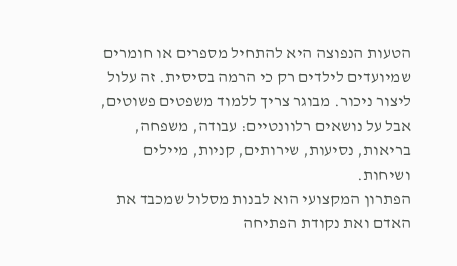הטעות הנפוצה היא להתחיל מספרים או חומרים שמיועדים לילדים רק כי הרמה בסיסית. זה עלול ליצור ניכור. מבוגר צריך ללמוד משפטים פשוטים, אבל על נושאים רלוונטיים: עבודה, משפחה, בריאות, נסיעות, שירותים, קניות, מיילים ושיחות.
הפתרון המקצועי הוא לבנות מסלול שמכבד את האדם ואת נקודת הפתיחה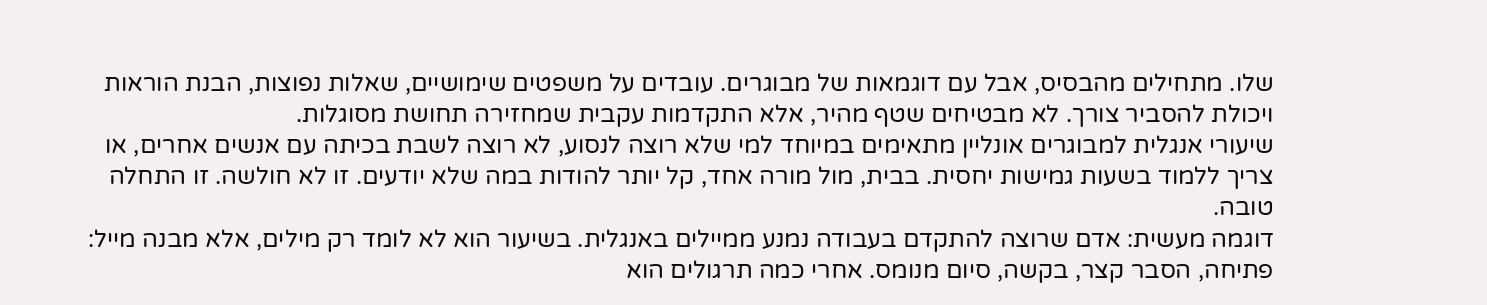שלו. מתחילים מהבסיס, אבל עם דוגמאות של מבוגרים. עובדים על משפטים שימושיים, שאלות נפוצות, הבנת הוראות ויכולת להסביר צורך. לא מבטיחים שטף מהיר, אלא התקדמות עקבית שמחזירה תחושת מסוגלות.
שיעורי אנגלית למבוגרים אונליין מתאימים במיוחד למי שלא רוצה לנסוע, לא רוצה לשבת בכיתה עם אנשים אחרים, או צריך ללמוד בשעות גמישות יחסית. בבית, מול מורה אחד, קל יותר להודות במה שלא יודעים. זו לא חולשה. זו התחלה טובה.
דוגמה מעשית: אדם שרוצה להתקדם בעבודה נמנע ממיילים באנגלית. בשיעור הוא לא לומד רק מילים, אלא מבנה מייל: פתיחה, הסבר קצר, בקשה, סיום מנומס. אחרי כמה תרגולים הוא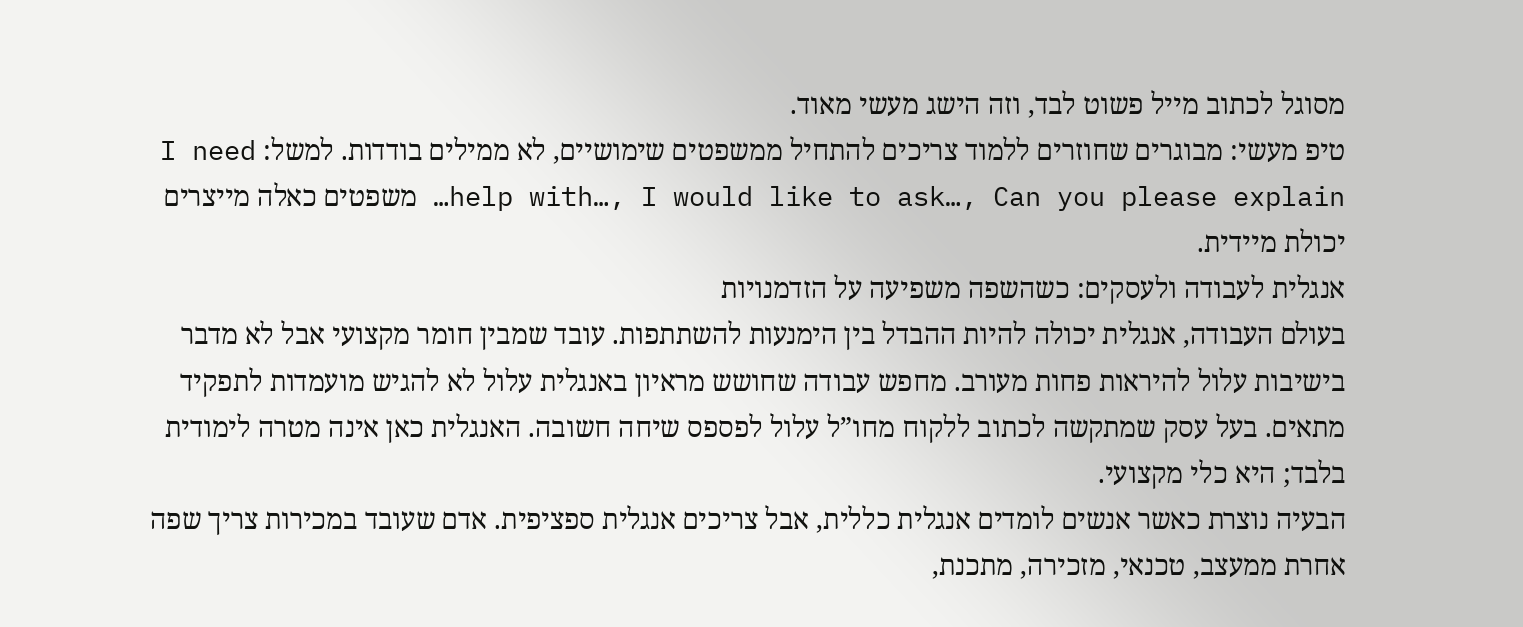מסוגל לכתוב מייל פשוט לבד, וזה הישג מעשי מאוד.
טיפ מעשי: מבוגרים שחוזרים ללמוד צריכים להתחיל ממשפטים שימושיים, לא ממילים בודדות. למשל: I need help with…, I would like to ask…, Can you please explain… משפטים כאלה מייצרים יכולת מיידית.
אנגלית לעבודה ולעסקים: כשהשפה משפיעה על הזדמנויות
בעולם העבודה, אנגלית יכולה להיות ההבדל בין הימנעות להשתתפות. עובד שמבין חומר מקצועי אבל לא מדבר בישיבות עלול להיראות פחות מעורב. מחפש עבודה שחושש מראיון באנגלית עלול לא להגיש מועמדות לתפקיד מתאים. בעל עסק שמתקשה לכתוב ללקוח מחו”ל עלול לפספס שיחה חשובה. האנגלית כאן אינה מטרה לימודית בלבד; היא כלי מקצועי.
הבעיה נוצרת כאשר אנשים לומדים אנגלית כללית, אבל צריכים אנגלית ספציפית. אדם שעובד במכירות צריך שפה אחרת ממעצב, טכנאי, מזכירה, מתכנת,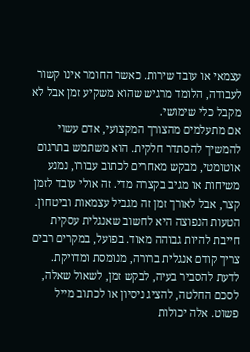עצמאי או עובד שירות. כאשר החומר אינו קשור לעבודה, הלומד מרגיש שהוא משקיע זמן אבל לא מקבל כלי שימושי.
אם מתעלמים מהצורך המקצועי, אדם עשוי להמשיך להסתדר חלקית. הוא משתמש בתרגום אוטומטי, מבקש מאחרים לכתוב עבורו, נמנע משיחות או מגיב בקצרה מדי. זה אולי עובד לזמן קצר, אבל לאורך זמן זה מגביל עצמאות וביטחון.
הטעות הנפוצה היא לחשוב שאנגלית עסקית חייבת להיות גבוהה מאוד. בפועל, במקרים רבים צריך קודם אנגלית ברורה, מנומסת ומדויקת. לדעת להסביר בעיה, לבקש זמן, לשאול שאלה, לסכם החלטה, להציג ניסיון או לכתוב מייל פשוט. אלה יכולות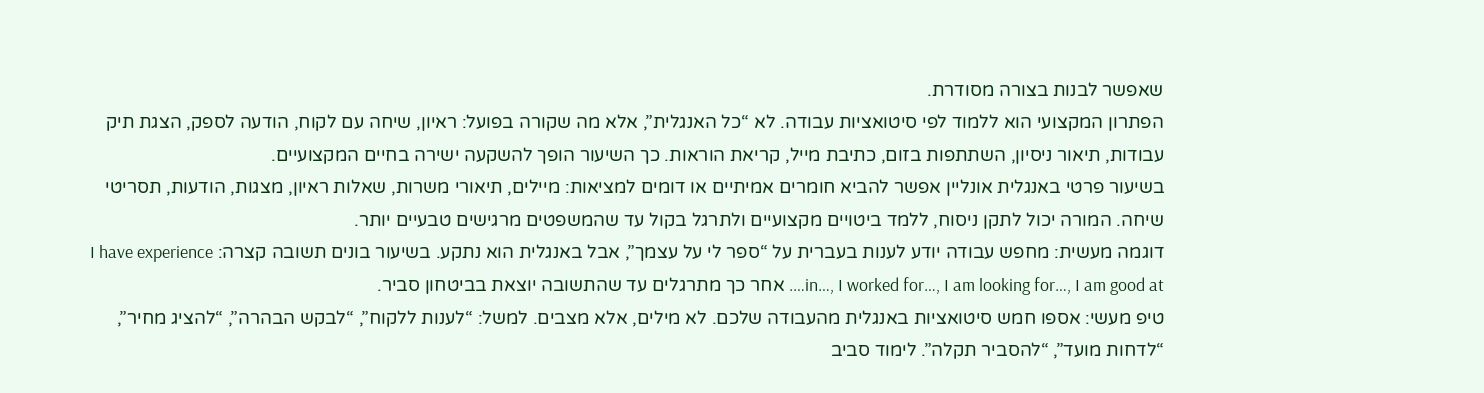שאפשר לבנות בצורה מסודרת.
הפתרון המקצועי הוא ללמוד לפי סיטואציות עבודה. לא “כל האנגלית”, אלא מה שקורה בפועל: ראיון, שיחה עם לקוח, הודעה לספק, הצגת תיק עבודות, תיאור ניסיון, השתתפות בזום, כתיבת מייל, קריאת הוראות. כך השיעור הופך להשקעה ישירה בחיים המקצועיים.
בשיעור פרטי באנגלית אונליין אפשר להביא חומרים אמיתיים או דומים למציאות: מיילים, תיאורי משרות, שאלות ראיון, מצגות, הודעות, תסריטי שיחה. המורה יכול לתקן ניסוח, ללמד ביטויים מקצועיים ולתרגל בקול עד שהמשפטים מרגישים טבעיים יותר.
דוגמה מעשית: מחפש עבודה יודע לענות בעברית על “ספר לי על עצמך”, אבל באנגלית הוא נתקע. בשיעור בונים תשובה קצרה: I have experience in…, I worked for…, I am looking for…, I am good at…. אחר כך מתרגלים עד שהתשובה יוצאת בביטחון סביר.
טיפ מעשי: אספו חמש סיטואציות באנגלית מהעבודה שלכם. לא מילים, אלא מצבים. למשל: “לענות ללקוח”, “לבקש הבהרה”, “להציג מחיר”, “לדחות מועד”, “להסביר תקלה”. לימוד סביב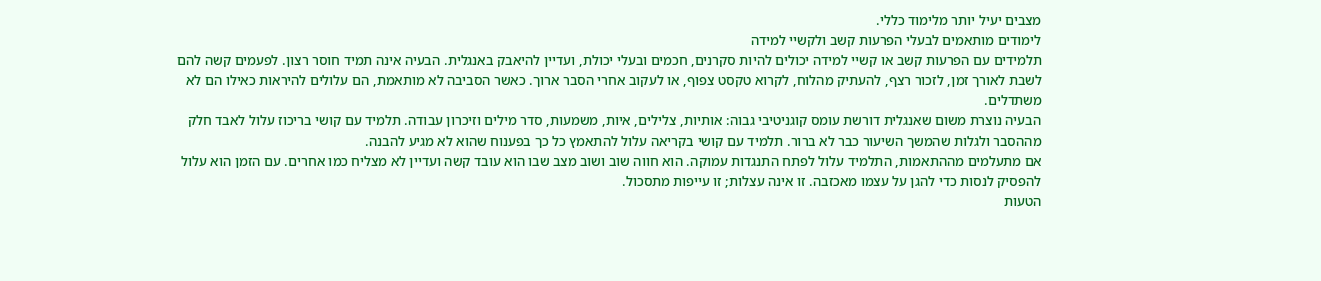מצבים יעיל יותר מלימוד כללי.
לימודים מותאמים לבעלי הפרעות קשב ולקשיי למידה
תלמידים עם הפרעות קשב או קשיי למידה יכולים להיות סקרנים, חכמים ובעלי יכולת, ועדיין להיאבק באנגלית. הבעיה אינה תמיד חוסר רצון. לפעמים קשה להם לשבת לאורך זמן, לזכור רצף, להעתיק מהלוח, לקרוא טקסט צפוף, או לעקוב אחרי הסבר ארוך. כאשר הסביבה לא מותאמת, הם עלולים להיראות כאילו הם לא משתדלים.
הבעיה נוצרת משום שאנגלית דורשת עומס קוגניטיבי גבוה: אותיות, צלילים, איות, משמעות, סדר מילים וזיכרון עבודה. תלמיד עם קושי בריכוז עלול לאבד חלק מההסבר ולגלות שהמשך השיעור כבר לא ברור. תלמיד עם קושי בקריאה עלול להתאמץ כל כך בפענוח שהוא לא מגיע להבנה.
אם מתעלמים מההתאמות, התלמיד עלול לפתח התנגדות עמוקה. הוא חווה שוב ושוב מצב שבו הוא עובד קשה ועדיין לא מצליח כמו אחרים. עם הזמן הוא עלול להפסיק לנסות כדי להגן על עצמו מאכזבה. זו אינה עצלות; זו עייפות מתסכול.
הטעות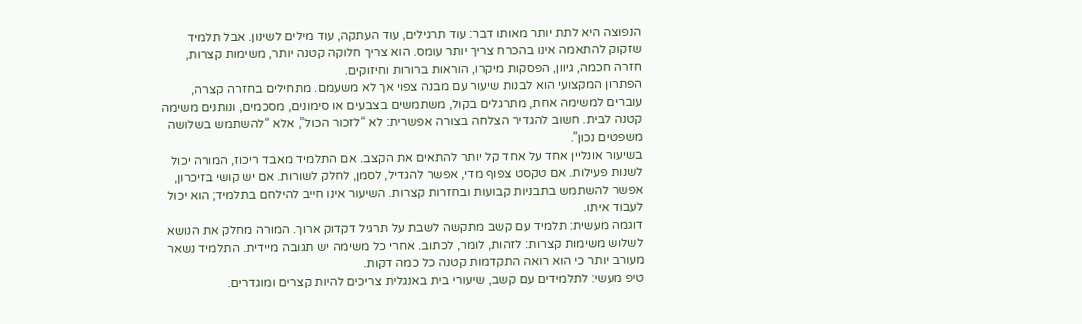הנפוצה היא לתת יותר מאותו דבר: עוד תרגילים, עוד העתקה, עוד מילים לשינון. אבל תלמיד שזקוק להתאמה אינו בהכרח צריך יותר עומס. הוא צריך חלוקה קטנה יותר, משימות קצרות, חזרה חכמה, גיוון, הפסקות מיקרו, הוראות ברורות וחיזוקים.
הפתרון המקצועי הוא לבנות שיעור עם מבנה צפוי אך לא משעמם. מתחילים בחזרה קצרה, עוברים למשימה אחת, מתרגלים בקול, משתמשים בצבעים או סימונים, מסכמים, ונותנים משימה קטנה לבית. חשוב להגדיר הצלחה בצורה אפשרית: לא “לזכור הכול”, אלא “להשתמש בשלושה משפטים נכון”.
בשיעור אונליין אחד על אחד קל יותר להתאים את הקצב. אם התלמיד מאבד ריכוז, המורה יכול לשנות פעילות. אם טקסט צפוף מדי, אפשר להגדיל, לסמן, לחלק לשורות. אם יש קושי בזיכרון, אפשר להשתמש בתבניות קבועות ובחזרות קצרות. השיעור אינו חייב להילחם בתלמיד; הוא יכול לעבוד איתו.
דוגמה מעשית: תלמיד עם קשב מתקשה לשבת על תרגיל דקדוק ארוך. המורה מחלק את הנושא לשלוש משימות קצרות: לזהות, לומר, לכתוב. אחרי כל משימה יש תגובה מיידית. התלמיד נשאר מעורב יותר כי הוא רואה התקדמות קטנה כל כמה דקות.
טיפ מעשי: לתלמידים עם קשב, שיעורי בית באנגלית צריכים להיות קצרים ומוגדרים.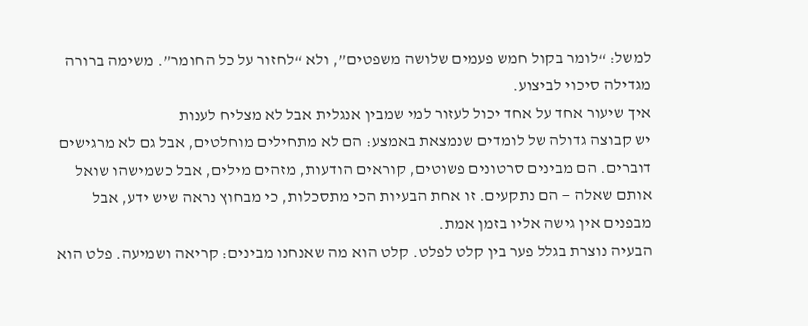למשל: “לומר בקול חמש פעמים שלושה משפטים”, ולא “לחזור על כל החומר”. משימה ברורה מגדילה סיכוי לביצוע.
איך שיעור אחד על אחד יכול לעזור למי שמבין אנגלית אבל לא מצליח לענות
יש קבוצה גדולה של לומדים שנמצאת באמצע: הם לא מתחילים מוחלטים, אבל גם לא מרגישים דוברים. הם מבינים סרטונים פשוטים, קוראים הודעות, מזהים מילים, אבל כשמישהו שואל אותם שאלה — הם נתקעים. זו אחת הבעיות הכי מתסכלות, כי מבחוץ נראה שיש ידע, אבל מבפנים אין גישה אליו בזמן אמת.
הבעיה נוצרת בגלל פער בין קלט לפלט. קלט הוא מה שאנחנו מבינים: קריאה ושמיעה. פלט הוא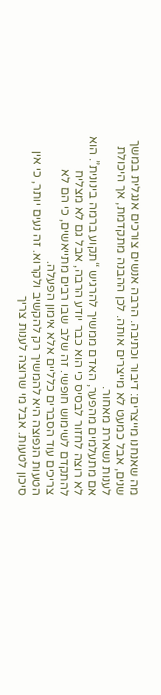מה שאנחנו מייצרים: דיבור וכתיבה. הרבה אנשים צורכים אנגלית במשך שנים, אבל כמעט לא מייצרים אותה. לכן ההבנה מתקדמת, אך היכולת לענות נשארת מאחור.
אם מתעלמים מהפער, האדם ממשיך להרגיש “תקוע ברמה בינונית”. הוא לא רוצה לחזור לבסיס כי הוא כבר יודע הרבה, אבל גם לא מצליח להתקדם לשימוש חופשי. זה שלב שבו רבים מתייאשים, כי הם לא צריכים עוד הסברים כלליים אלא אימון הפעלה.
הטעות הנפוצה היא להמשיך רק להקשיב ולקרוא. זה נעים יותר, כי אין סיכון לטעות. אבל מי שרוצה לענות צריך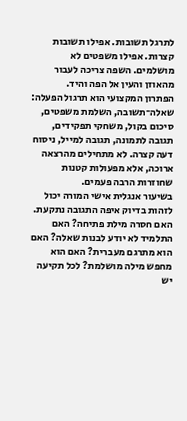לתרגל תשובות. אפילו תשובות קצרות. אפילו משפטים לא מושלמים. השפה צריכה לעבור מהאוזן והעין אל הפה והיד.
הפתרון המקצועי הוא תרגול הפעלה: שאלה־תשובה, השלמת משפטים, סיכום בקול, משחקי תפקידים, תגובה לתמונה, תגובה למייל, ניסוח דעה קצרה. לא מתחילים מהרצאה ארוכה, אלא מפעולות קטנות שחוזרות הרבה פעמים.
בשיעור אנגלית אישי המורה יכול לזהות בדיוק איפה התגובה נתקעת. האם חסרה מילת פתיחה? האם התלמיד לא יודע לבנות שאלה? האם הוא מתרגם מעברית? האם הוא מחפש מילה מושלמת? לכל תקיעה יש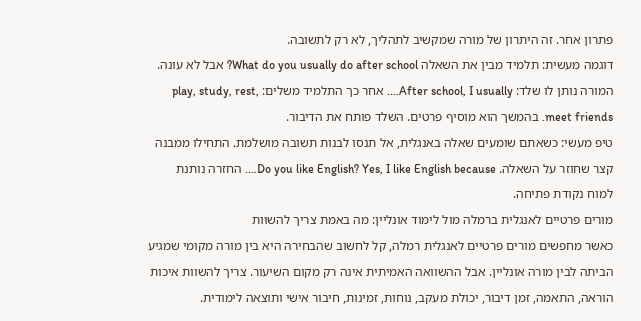פתרון אחר. זה היתרון של מורה שמקשיב לתהליך, לא רק לתשובה.
דוגמה מעשית: תלמיד מבין את השאלה What do you usually do after school? אבל לא עונה. המורה נותן לו שלד: After school, I usually…. אחר כך התלמיד משלים: play, study, rest, meet friends. בהמשך הוא מוסיף פרטים. השלד פותח את הדיבור.
טיפ מעשי: כשאתם שומעים שאלה באנגלית, אל תנסו לבנות תשובה מושלמת. התחילו ממבנה קצר שחוזר על השאלה. Do you like English? Yes, I like English because…. החזרה נותנת למוח נקודת פתיחה.
מורים פרטיים לאנגלית ברמלה מול לימוד אונליין: מה באמת צריך להשוות
כאשר מחפשים מורים פרטיים לאנגלית רמלה, קל לחשוב שהבחירה היא בין מורה מקומי שמגיע הביתה לבין מורה אונליין. אבל ההשוואה האמיתית אינה רק מקום השיעור. צריך להשוות איכות הוראה, התאמה, זמן דיבור, יכולת מעקב, נוחות, זמינות, חיבור אישי ותוצאה לימודית.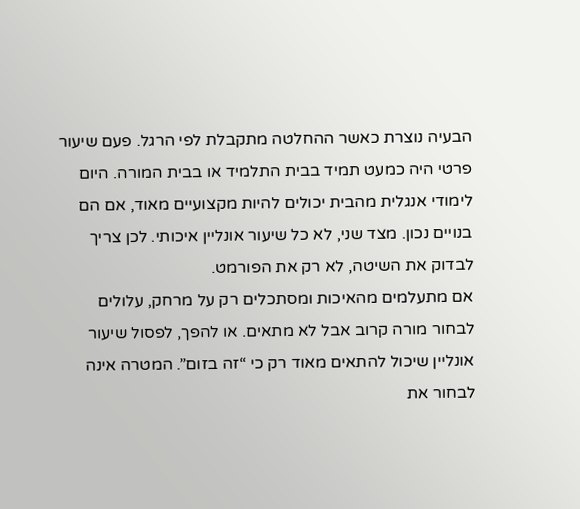הבעיה נוצרת כאשר ההחלטה מתקבלת לפי הרגל. פעם שיעור פרטי היה כמעט תמיד בבית התלמיד או בבית המורה. היום לימודי אנגלית מהבית יכולים להיות מקצועיים מאוד, אם הם בנויים נכון. מצד שני, לא כל שיעור אונליין איכותי. לכן צריך לבדוק את השיטה, לא רק את הפורמט.
אם מתעלמים מהאיכות ומסתכלים רק על מרחק, עלולים לבחור מורה קרוב אבל לא מתאים. או להפך, לפסול שיעור אונליין שיכול להתאים מאוד רק כי “זה בזום”. המטרה אינה לבחור את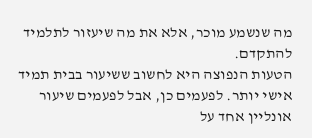מה שנשמע מוכר, אלא את מה שיעזור לתלמיד להתקדם.
הטעות הנפוצה היא לחשוב ששיעור בבית תמיד אישי יותר. לפעמים כן, אבל לפעמים שיעור אונליין אחד על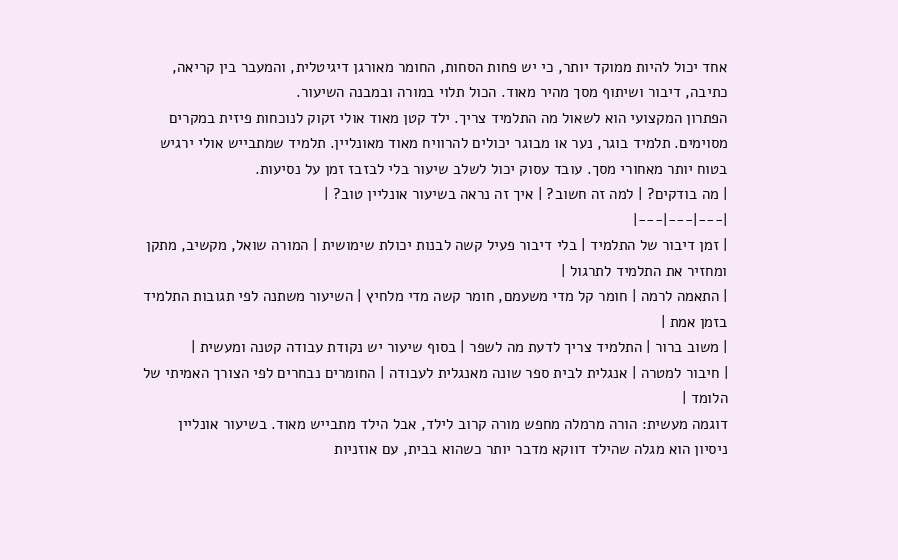אחד יכול להיות ממוקד יותר, כי יש פחות הסחות, החומר מאורגן דיגיטלית, והמעבר בין קריאה, כתיבה, דיבור ושיתוף מסך מהיר מאוד. הכול תלוי במורה ובמבנה השיעור.
הפתרון המקצועי הוא לשאול מה התלמיד צריך. ילד קטן מאוד אולי זקוק לנוכחות פיזית במקרים מסוימים. תלמיד בוגר, נער או מבוגר יכולים להרוויח מאוד מאונליין. תלמיד שמתבייש אולי ירגיש בטוח יותר מאחורי מסך. עובד עסוק יכול לשלב שיעור בלי לבזבז זמן על נסיעות.
| מה בודקים? | למה זה חשוב? | איך זה נראה בשיעור אונליין טוב? |
|---|---|---|
| זמן דיבור של התלמיד | בלי דיבור פעיל קשה לבנות יכולת שימושית | המורה שואל, מקשיב, מתקן ומחזיר את התלמיד לתרגול |
| התאמה לרמה | חומר קל מדי משעמם, חומר קשה מדי מלחיץ | השיעור משתנה לפי תגובות התלמיד בזמן אמת |
| משוב ברור | התלמיד צריך לדעת מה לשפר | בסוף שיעור יש נקודת עבודה קטנה ומעשית |
| חיבור למטרה | אנגלית לבית ספר שונה מאנגלית לעבודה | החומרים נבחרים לפי הצורך האמיתי של הלומד |
דוגמה מעשית: הורה מרמלה מחפש מורה קרוב לילד, אבל הילד מתבייש מאוד. בשיעור אונליין ניסיון הוא מגלה שהילד דווקא מדבר יותר כשהוא בבית, עם אוזניות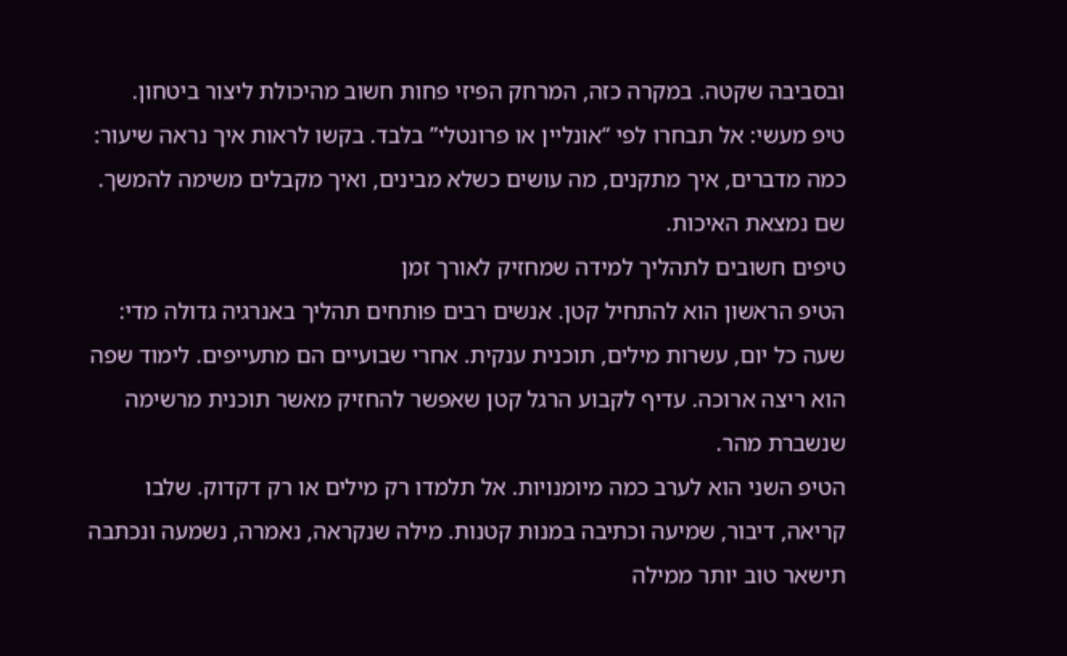ובסביבה שקטה. במקרה כזה, המרחק הפיזי פחות חשוב מהיכולת ליצור ביטחון.
טיפ מעשי: אל תבחרו לפי “אונליין או פרונטלי” בלבד. בקשו לראות איך נראה שיעור: כמה מדברים, איך מתקנים, מה עושים כשלא מבינים, ואיך מקבלים משימה להמשך. שם נמצאת האיכות.
טיפים חשובים לתהליך למידה שמחזיק לאורך זמן
הטיפ הראשון הוא להתחיל קטן. אנשים רבים פותחים תהליך באנרגיה גדולה מדי: שעה כל יום, עשרות מילים, תוכנית ענקית. אחרי שבועיים הם מתעייפים. לימוד שפה הוא ריצה ארוכה. עדיף לקבוע הרגל קטן שאפשר להחזיק מאשר תוכנית מרשימה שנשברת מהר.
הטיפ השני הוא לערב כמה מיומנויות. אל תלמדו רק מילים או רק דקדוק. שלבו קריאה, דיבור, שמיעה וכתיבה במנות קטנות. מילה שנקראה, נאמרה, נשמעה ונכתבה תישאר טוב יותר ממילה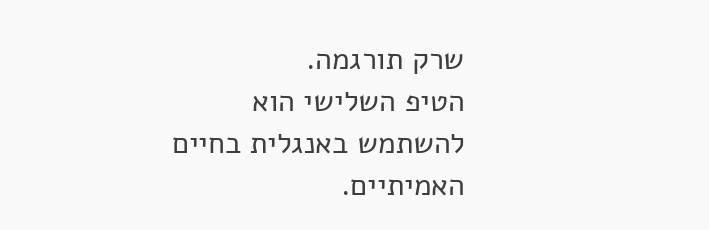שרק תורגמה.
הטיפ השלישי הוא להשתמש באנגלית בחיים האמיתיים.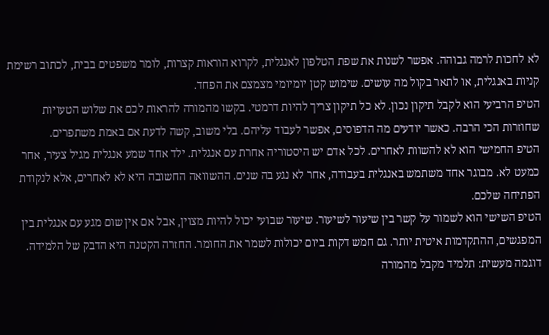לא לחכות לרמה גבוהה. אפשר לשנות את שפת הטלפון לאנגלית, לקרוא הוראות קצרות, לומר משפטים בבית, לכתוב רשימת קניות באנגלית, או לתאר בקול מה עושים. שימוש קטן יומיומי מצמצם את הפחד.
הטיפ הרביעי הוא לקבל תיקון נכון. לא כל תיקון צריך להיות דרמטי. בקשו מהמורה להראות לכם את שלוש הטעויות שחוזרות הכי הרבה. כאשר יודעים מה הדפוסים, אפשר לעבוד עליהם. בלי משוב, קשה לדעת אם באמת משתפרים.
הטיפ החמישי הוא לא להשוות לאחרים. לכל אדם יש היסטוריה אחרת עם אנגלית. ילד אחד שמע אנגלית מגיל צעיר, אחר כמעט לא. מבוגר אחד משתמש באנגלית בעבודה, אחר לא נגע בה שנים. ההשוואה החשובה היא לא לאחרים, אלא לנקודת הפתיחה שלכם.
הטיפ השישי הוא לשמור על קשר בין שיעור לשיעור. שיעור שבועי יכול להיות מצוין, אבל אם אין שום מגע עם אנגלית בין המפגשים, ההתקדמות איטית יותר. גם חמש דקות ביום יכולות לשמר את החומר. החזרה הקטנה היא הדבק של הלמידה.
דוגמה מעשית: תלמיד מקבל מהמורה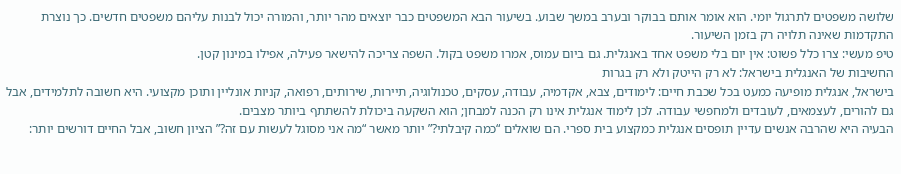שלושה משפטים לתרגול יומי. הוא אומר אותם בבוקר ובערב במשך שבוע. בשיעור הבא המשפטים כבר יוצאים מהר יותר, והמורה יכול לבנות עליהם משפטים חדשים. כך נוצרת התקדמות שאינה תלויה רק בזמן השיעור.
טיפ מעשי: צרו כלל פשוט: אין יום בלי משפט אחד באנגלית. גם ביום עמוס, אמרו משפט בקול. השפה צריכה להישאר פעילה, אפילו במינון קטן.
החשיבות של האנגלית בישראל: לא רק הייטק ולא רק בגרות
בישראל, אנגלית מופיעה כמעט בכל שכבת חיים: לימודים, צבא, אקדמיה, עבודה, עסקים, טכנולוגיה, תיירות, שירותים, רפואה, קניות אונליין ותוכן מקצועי. היא חשובה לתלמידים, אבל גם להורים, לעצמאים, לעובדים ולמחפשי עבודה. לכן לימוד אנגלית אינו רק הכנה למבחן; הוא השקעה ביכולת להשתתף ביותר מצבים.
הבעיה היא שהרבה אנשים עדיין תופסים אנגלית כמקצוע בית ספרי. הם שואלים “כמה קיבלתי?” יותר מאשר “מה אני מסוגל לעשות עם זה?” הציון חשוב, אבל החיים דורשים יותר: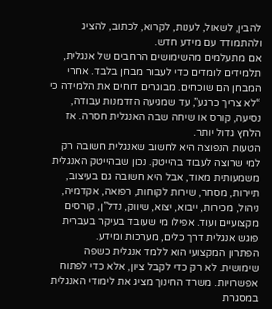להבין, לשאול, לענות, לקרוא, לכתוב, להציג ולהתמודד עם מידע חדש.
אם מתעלמים מהשימושים הרחבים של אנגלית, תלמידים לומדים כדי לעבור מבחן בלבד. אחרי המבחן הם שוכחים. מבוגרים דוחים את הלמידה כי “לא צריך כרגע”, עד שמגיעה הזדמנות עבודה, נסיעה, קורס או שיחה שבה האנגלית חסרה. אז הלחץ גדול יותר.
הטעות הנפוצה היא לחשוב שאנגלית חשובה רק למי שרוצה לעבוד בהייטק. נכון שבהייטק האנגלית משמעותית מאוד, אבל היא חשובה גם בעיצוב, תיירות, מסחר, שירות לקוחות, רפואה, אקדמיה, ניהול, מכירות, ייבוא, יצוא, שיווק, נדל”ן, קורסים מקצועיים ועוד. אפילו מי שעובד בעיקר בעברית פוגש אנגלית דרך כלים, מערכות ומידע.
הפתרון המקצועי הוא ללמד אנגלית כשפה שימושית. לא רק כדי לקבל ציון, אלא כדי לפתוח אפשרויות. משרד החינוך מציג את לימודי האנגלית במסגרת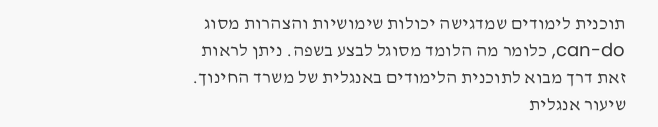תוכנית לימודים שמדגישה יכולות שימושיות והצהרות מסוג can-do, כלומר מה הלומד מסוגל לבצע בשפה. ניתן לראות זאת דרך מבוא לתוכנית הלימודים באנגלית של משרד החינוך.
שיעור אנגלית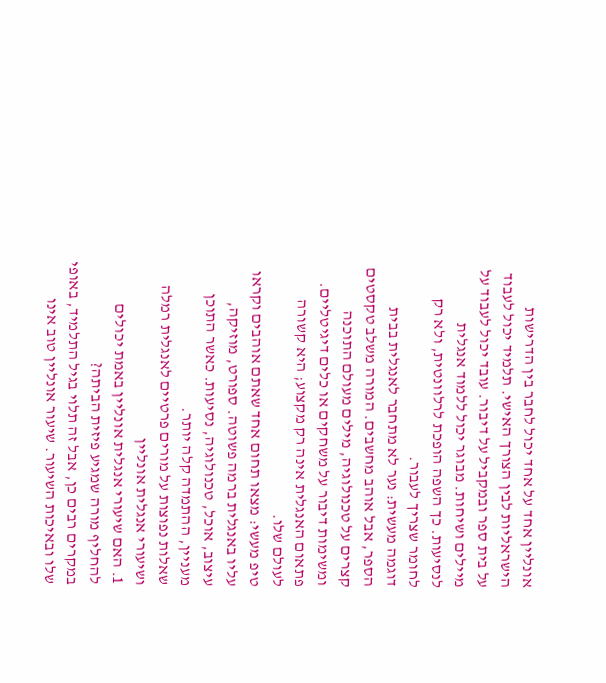אונליין אחד על אחד יכול לחבר בין הדרישות הישראליות לבין הצורך האישי. תלמיד יכול לעבוד על בית ספר ובמקביל על דיבור. עובד יכול לעבוד על מיילים ושיחות. מבוגר יכול ללמוד אנגלית לנסיעות. כך השפה הופכת לרלוונטית, ולא רק לחומר שצריך לעבור.
דוגמה מעשית: נער לא מתחבר לאנגלית בבית הספר, אבל אוהב מחשבים. המורה משלב טקסטים קצרים על טכנולוגיה, מילים מעולם התוכנה ומשימות דיבור על משחקים או כלים דיגיטליים. פתאום האנגלית אינה רק מקצוע; היא קשורה לעולם שלו.
טיפ מעשי: מצאו תחום אחד שאתם אוהבים וקראו עליו באנגלית ברמה פשוטה. ספורט, מוזיקה, עיצוב, אוכל, טכנולוגיה, נסיעות. כאשר התוכן מעניין, ההתמדה קלה יותר.
שאלות נפוצות על מורים פרטיים לאנגלית רמלה ושיעורי אנגלית אונליין
1. האם שיעורי אנגלית אונליין באמת יכולים להחליף מורה שמגיע פיזית הביתה?
במקרים רבים כן, אבל זה תלוי בגיל התלמיד, באופי שלו ובאיכות השיעור. שיעור אונליין טוב אינו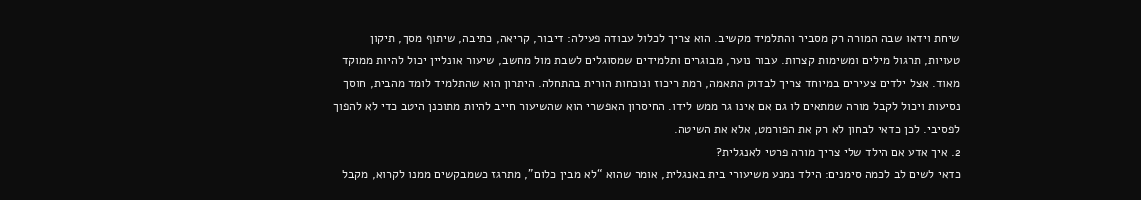שיחת וידאו שבה המורה רק מסביר והתלמיד מקשיב. הוא צריך לכלול עבודה פעילה: דיבור, קריאה, כתיבה, שיתוף מסך, תיקון טעויות, תרגול מילים ומשימות קצרות. עבור נוער, מבוגרים ותלמידים שמסוגלים לשבת מול מחשב, שיעור אונליין יכול להיות ממוקד מאוד. אצל ילדים צעירים במיוחד צריך לבדוק התאמה, רמת ריכוז ונוכחות הורית בהתחלה. היתרון הוא שהתלמיד לומד מהבית, חוסך נסיעות ויכול לקבל מורה שמתאים לו גם אם אינו גר ממש לידו. החיסרון האפשרי הוא שהשיעור חייב להיות מתוכנן היטב כדי לא להפוך לפסיבי. לכן כדאי לבחון לא רק את הפורמט, אלא את השיטה.
2. איך אדע אם הילד שלי צריך מורה פרטי לאנגלית?
כדאי לשים לב לכמה סימנים: הילד נמנע משיעורי בית באנגלית, אומר שהוא “לא מבין כלום”, מתרגז כשמבקשים ממנו לקרוא, מקבל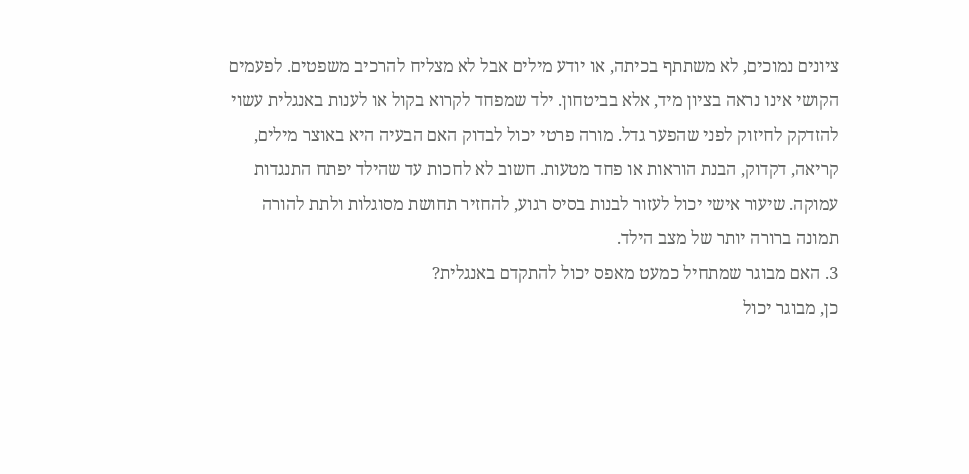ציונים נמוכים, לא משתתף בכיתה, או יודע מילים אבל לא מצליח להרכיב משפטים. לפעמים הקושי אינו נראה בציון מיד, אלא בביטחון. ילד שמפחד לקרוא בקול או לענות באנגלית עשוי להזדקק לחיזוק לפני שהפער גדל. מורה פרטי יכול לבדוק האם הבעיה היא באוצר מילים, קריאה, דקדוק, הבנת הוראות או פחד מטעות. חשוב לא לחכות עד שהילד יפתח התנגדות עמוקה. שיעור אישי יכול לעזור לבנות בסיס רגוע, להחזיר תחושת מסוגלות ולתת להורה תמונה ברורה יותר של מצב הילד.
3. האם מבוגר שמתחיל כמעט מאפס יכול להתקדם באנגלית?
כן, מבוגר יכול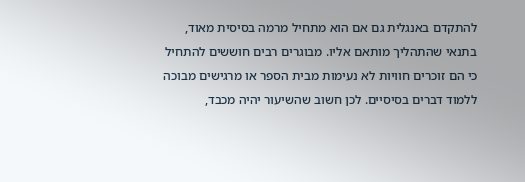להתקדם באנגלית גם אם הוא מתחיל מרמה בסיסית מאוד, בתנאי שהתהליך מותאם אליו. מבוגרים רבים חוששים להתחיל כי הם זוכרים חוויות לא נעימות מבית הספר או מרגישים מבוכה ללמוד דברים בסיסיים. לכן חשוב שהשיעור יהיה מכבד,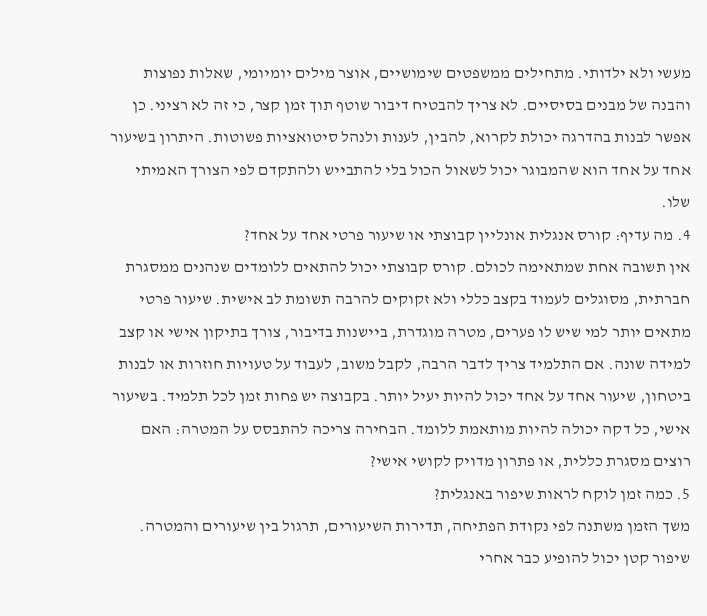מעשי ולא ילדותי. מתחילים ממשפטים שימושיים, אוצר מילים יומיומי, שאלות נפוצות והבנה של מבנים בסיסיים. לא צריך להבטיח דיבור שוטף תוך זמן קצר, כי זה לא רציני. כן אפשר לבנות בהדרגה יכולת לקרוא, להבין, לענות ולנהל סיטואציות פשוטות. היתרון בשיעור אחד על אחד הוא שהמבוגר יכול לשאול הכול בלי להתבייש ולהתקדם לפי הצורך האמיתי שלו.
4. מה עדיף: קורס אנגלית אונליין קבוצתי או שיעור פרטי אחד על אחד?
אין תשובה אחת שמתאימה לכולם. קורס קבוצתי יכול להתאים ללומדים שנהנים ממסגרת חברתית, מסוגלים לעמוד בקצב כללי ולא זקוקים להרבה תשומת לב אישית. שיעור פרטי מתאים יותר למי שיש לו פערים, מטרה מוגדרת, ביישנות בדיבור, צורך בתיקון אישי או קצב למידה שונה. אם התלמיד צריך לדבר הרבה, לקבל משוב, לעבוד על טעויות חוזרות או לבנות ביטחון, שיעור אחד על אחד יכול להיות יעיל יותר. בקבוצה יש פחות זמן לכל תלמיד. בשיעור אישי, כל דקה יכולה להיות מותאמת ללומד. הבחירה צריכה להתבסס על המטרה: האם רוצים מסגרת כללית, או פתרון מדויק לקושי אישי?
5. כמה זמן לוקח לראות שיפור באנגלית?
משך הזמן משתנה לפי נקודת הפתיחה, תדירות השיעורים, תרגול בין שיעורים והמטרה. שיפור קטן יכול להופיע כבר אחרי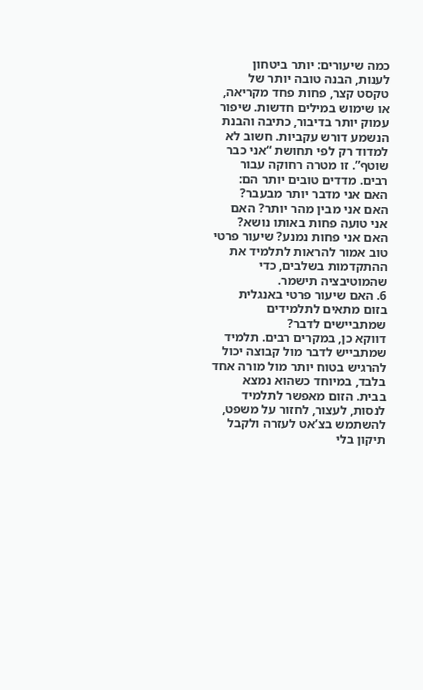כמה שיעורים: יותר ביטחון לענות, הבנה טובה יותר של טקסט קצר, פחות פחד מקריאה, או שימוש במילים חדשות. שיפור עמוק יותר בדיבור, כתיבה והבנת הנשמע דורש עקביות. חשוב לא למדוד רק לפי תחושת “אני כבר שוטף”. זו מטרה רחוקה עבור רבים. מדדים טובים יותר הם: האם אני מדבר יותר מבעבר? האם אני מבין מהר יותר? האם אני טועה פחות באותו נושא? האם אני פחות נמנע? שיעור פרטי טוב אמור להראות לתלמיד את ההתקדמות בשלבים, כדי שהמוטיבציה תישמר.
6. האם שיעור פרטי באנגלית בזום מתאים לתלמידים שמתביישים לדבר?
דווקא כן, במקרים רבים. תלמיד שמתבייש לדבר מול קבוצה יכול להרגיש בטוח יותר מול מורה אחד בלבד, במיוחד כשהוא נמצא בבית. הזום מאפשר לתלמיד לנסות, לעצור, לחזור על משפט, להשתמש בצ’אט לעזרה ולקבל תיקון בלי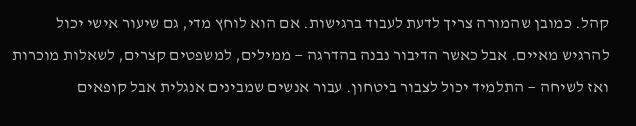קהל. כמובן שהמורה צריך לדעת לעבוד ברגישות. אם הוא לוחץ מדי, גם שיעור אישי יכול להרגיש מאיים. אבל כאשר הדיבור נבנה בהדרגה — ממילים, למשפטים קצרים, לשאלות מוכרות ואז לשיחה — התלמיד יכול לצבור ביטחון. עבור אנשים שמבינים אנגלית אבל קופאים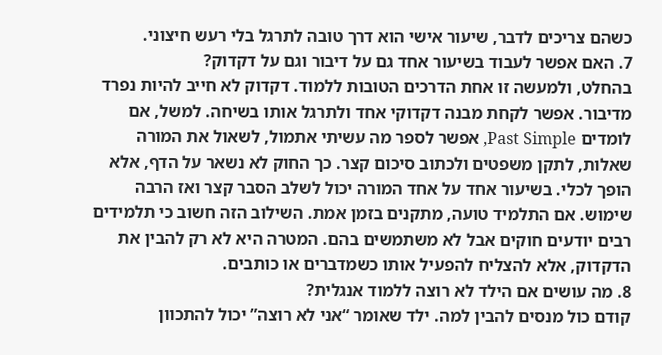כשהם צריכים לדבר, שיעור אישי הוא דרך טובה לתרגל בלי רעש חיצוני.
7. האם אפשר לעבוד בשיעור אחד גם על דיבור וגם על דקדוק?
בהחלט, ולמעשה זו אחת הדרכים הטובות ללמוד. דקדוק לא חייב להיות נפרד מדיבור. אפשר לקחת מבנה דקדוקי אחד ולתרגל אותו בשיחה. למשל, אם לומדים Past Simple, אפשר לספר מה עשיתי אתמול, לשאול את המורה שאלות, לתקן משפטים ולכתוב סיכום קצר. כך החוק לא נשאר על הדף, אלא הופך לכלי. בשיעור אחד על אחד המורה יכול לשלב הסבר קצר ואז הרבה שימוש. אם התלמיד טועה, מתקנים בזמן אמת. השילוב הזה חשוב כי תלמידים רבים יודעים חוקים אבל לא משתמשים בהם. המטרה היא לא רק להבין את הדקדוק, אלא להצליח להפעיל אותו כשמדברים או כותבים.
8. מה עושים אם הילד לא רוצה ללמוד אנגלית?
קודם כול מנסים להבין למה. ילד שאומר “אני לא רוצה” יכול להתכוון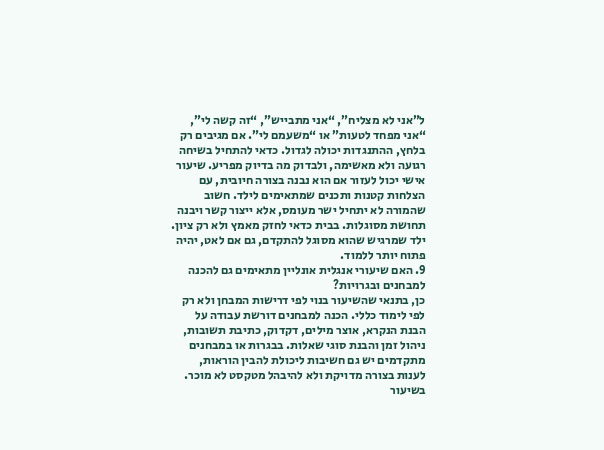ל”אני לא מצליח”, “אני מתבייש”, “זה קשה לי”, “אני מפחד לטעות” או “משעמם לי”. אם מגיבים רק בלחץ, ההתנגדות יכולה לגדול. כדאי להתחיל בשיחה רגועה ולא מאשימה, ולבדוק מה בדיוק מפריע. שיעור אישי יכול לעזור אם הוא נבנה בצורה חיובית, עם הצלחות קטנות ותכנים שמתאימים לילד. חשוב שהמורה לא יתחיל ישר מעומס, אלא ייצור קשר ויבנה תחושת מסוגלות. בבית כדאי לחזק מאמץ ולא רק ציון. ילד שמרגיש שהוא מסוגל להתקדם, גם אם לאט, יהיה פתוח יותר ללמוד.
9. האם שיעורי אנגלית אונליין מתאימים גם להכנה למבחנים ובגרויות?
כן, בתנאי שהשיעור בנוי לפי דרישות המבחן ולא רק לפי לימוד כללי. הכנה למבחנים דורשת עבודה על הבנת הנקרא, אוצר מילים, דקדוק, כתיבת תשובות, ניהול זמן והבנת סוגי שאלות. בבגרות או במבחנים מתקדמים יש גם חשיבות ליכולת להבין הוראות, לענות בצורה מדויקת ולא להיבהל מטקסט לא מוכר. בשיעור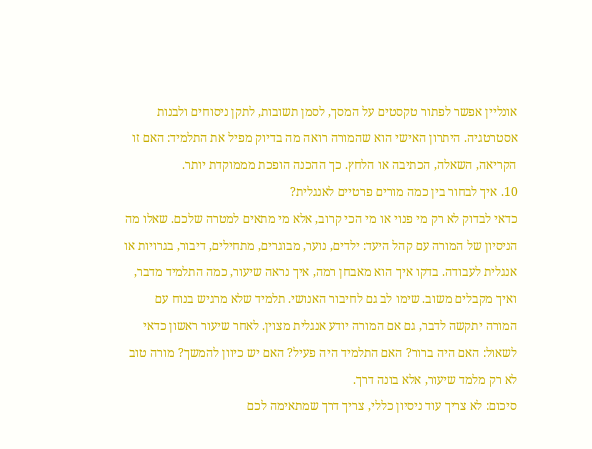אונליין אפשר לפתור טקסטים על המסך, לסמן תשובות, לתקן ניסוחים ולבנות אסטרטגיה. היתרון האישי הוא שהמורה רואה מה בדיוק מפיל את התלמיד: האם זו הקריאה, השאלה, הכתיבה או הלחץ. כך ההכנה הופכת מממוקדת יותר.
10. איך לבחור בין כמה מורים פרטיים לאנגלית?
כדאי לבדוק לא רק מי פנוי או מי הכי קרוב, אלא מי מתאים למטרה שלכם. שאלו מה הניסיון של המורה עם קהל היעד: ילדים, נוער, מבוגרים, מתחילים, דיבור, בגרויות או אנגלית לעבודה. בדקו איך הוא מאבחן רמה, איך נראה שיעור, כמה התלמיד מדבר, ואיך מקבלים משוב. שימו לב גם לחיבור האנושי. תלמיד שלא מרגיש בנוח עם המורה יתקשה לדבר, גם אם המורה יודע אנגלית מצוין. לאחר שיעור ראשון כדאי לשאול: האם היה ברור? האם התלמיד היה פעיל? האם יש כיוון להמשך? מורה טוב לא רק מלמד שיעור, אלא בונה דרך.
סיכום: לא צריך עוד ניסיון כללי, צריך דרך שמתאימה לכם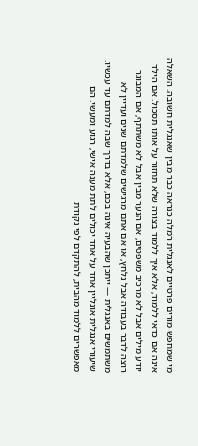מי שמחפש מורים פרטיים לאנגלית רמלה כנראה כבר מבין שאנגלית חשובה. השאלה אינה אם כדאי ללמוד, אלא איך ללמוד בצורה שלא תחזור על אותו תסכול. אם הילד יודע מילים אבל לא מרכיב משפטים, אם הנער מבין אבל לא משתתף, אם המבוגר רוצה לדבר בעבודה אבל נלחץ, או אם אתם מרגישים שלמדתם שנים ועדיין לא משתמשים באנגלית — ייתכן שהבעיה אינה בכם, אלא בדרך שבה למדתם עד עכשיו.
שיעורי אנגלית אונליין אחד על אחד יכולים לתת מענה אישי, רגוע ומעשי. הם מאפשרים ללמוד מהבית, להתקדם לפי נקודת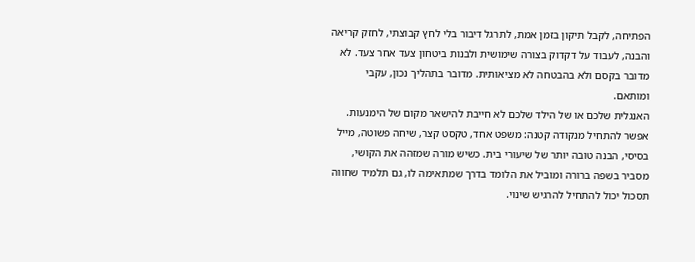הפתיחה, לקבל תיקון בזמן אמת, לתרגל דיבור בלי לחץ קבוצתי, לחזק קריאה והבנה, לעבוד על דקדוק בצורה שימושית ולבנות ביטחון צעד אחר צעד. לא מדובר בקסם ולא בהבטחה לא מציאותית. מדובר בתהליך נכון, עקבי ומותאם.
האנגלית שלכם או של הילד שלכם לא חייבת להישאר מקום של הימנעות. אפשר להתחיל מנקודה קטנה: משפט אחד, טקסט קצר, שיחה פשוטה, מייל בסיסי, הבנה טובה יותר של שיעורי בית. כשיש מורה שמזהה את הקושי, מסביר בשפה ברורה ומוביל את הלומד בדרך שמתאימה לו, גם תלמיד שחווה תסכול יכול להתחיל להרגיש שינוי.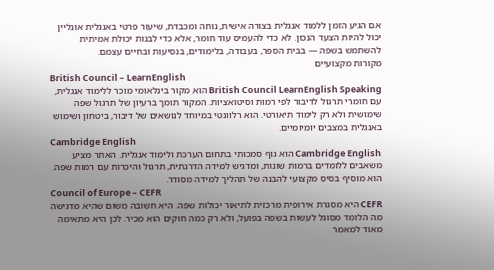אם הגיע הזמן ללמוד אנגלית בצורה אישית, נוחה ומכבדת, שיעור פרטי באנגלית אונליין יכול להיות הצעד הנכון. לא כדי להעמיס עוד חומר, אלא כדי לבנות יכולת אמיתית להשתמש בשפה — בבית הספר, בעבודה, בלימודים, בנסיעות ובחיים עצמם.
מקורות מקצועיים
British Council – LearnEnglish
British Council LearnEnglish Speaking הוא מקור בינלאומי מוכר ללימוד אנגלית, עם חומרי תרגול לדיבור לפי רמות וסיטואציות. המקור תומך ברעיון של תרגול שפה שימושית ולא רק לימוד תיאורטי. הוא רלוונטי במיוחד לנושאים של דיבור, ביטחון ושימוש באנגלית במצבים יומיומיים.
Cambridge English
Cambridge English הוא גוף סמכותי בתחום הערכת ולימוד אנגלית. האתר מציע משאבים ללומדים ברמות שונות, ומדגיש למידה הדרגתית, תרגול והיכרות עם רמות שפה. הוא מוסיף בסיס מקצועי להבנה של תהליך למידה מסודר.
Council of Europe – CEFR
CEFR היא מסגרת אירופית מרכזית לתיאור יכולות שפה. היא חשובה משום שהיא מדגישה מה הלומד מסוגל לעשות בשפה בפועל, ולא רק כמה חוקים הוא מכיר. לכן היא מתאימה מאוד למאמר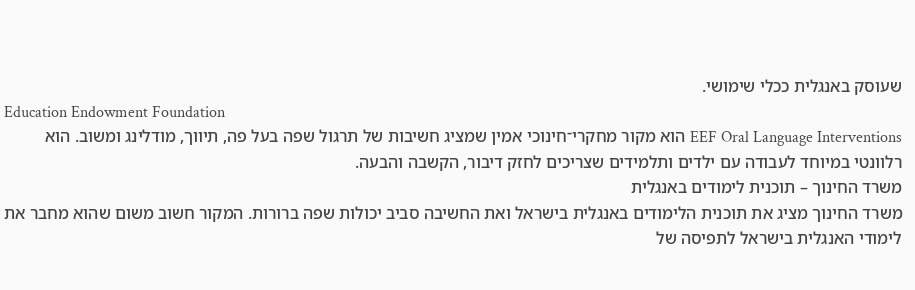שעוסק באנגלית ככלי שימושי.
Education Endowment Foundation
EEF Oral Language Interventions הוא מקור מחקרי־חינוכי אמין שמציג חשיבות של תרגול שפה בעל פה, תיווך, מודלינג ומשוב. הוא רלוונטי במיוחד לעבודה עם ילדים ותלמידים שצריכים לחזק דיבור, הקשבה והבעה.
משרד החינוך – תוכנית לימודים באנגלית
משרד החינוך מציג את תוכנית הלימודים באנגלית בישראל ואת החשיבה סביב יכולות שפה ברורות. המקור חשוב משום שהוא מחבר את לימודי האנגלית בישראל לתפיסה של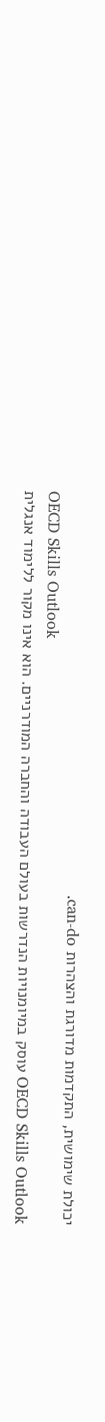יכולת שימושית, התקדמות מדורגת והצהרות can-do.
OECD Skills Outlook
OECD Skills Outlook עוסק במיומנויות הנדרשות בעולם העבודה והחברה המודרניים. הוא אינו מקור ללימוד אנגלית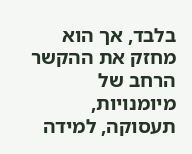בלבד, אך הוא מחזק את ההקשר הרחב של מיומנויות, תעסוקה, למידה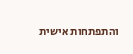והתפתחות אישית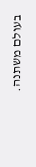בעולם משתנה.